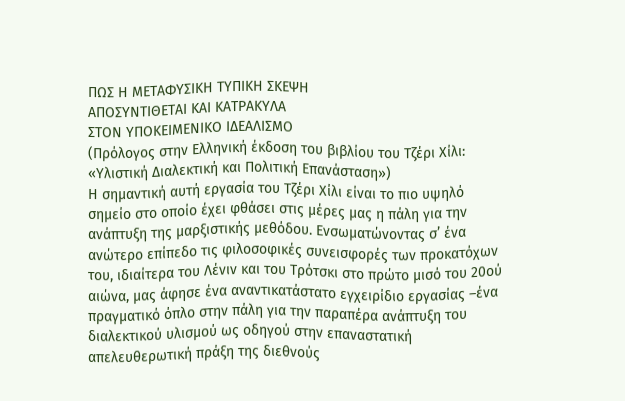ΠΩΣ Η ΜΕΤΑΦΥΣΙΚΗ ΤΥΠΙΚΗ ΣΚΕΨΗ
ΑΠΟΣΥΝΤΙΘΕΤΑΙ ΚΑΙ ΚΑΤΡΑΚΥΛΑ
ΣΤΟΝ ΥΠΟΚΕΙΜΕΝΙΚΟ ΙΔΕΑΛΙΣΜΟ
(Πρόλογος στην Ελληνική έκδοση του βιβλίου του Τζέρι Χίλι:
«Υλιστική Διαλεκτική και Πολιτική Επανάσταση»)
Η σημαντική αυτή εργασία του Τζέρι Χίλι είναι το πιο υψηλό σημείο στο οποίο έχει φθάσει στις μέρες μας η πάλη για την ανάπτυξη της μαρξιστικής μεθόδου. Ενσωματώνοντας σ’ ένα ανώτερο επίπεδο τις φιλοσοφικές συνεισφορές των προκατόχων του, ιδιαίτερα του Λένιν και του Τρότσκι στο πρώτο μισό του 20ού αιώνα, μας άφησε ένα αναντικατάστατο εγχειρίδιο εργασίας –ένα πραγματικό όπλο στην πάλη για την παραπέρα ανάπτυξη του διαλεκτικού υλισμού ως οδηγού στην επαναστατική απελευθερωτική πράξη της διεθνούς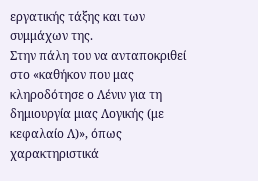εργατικής τάξης και των συμμάχων της.
Στην πάλη του να ανταποκριθεί στο «καθήκον που μας κληροδότησε ο Λένιν για τη δημιουργία μιας Λογικής (με κεφαλαίο Λ)», όπως χαρακτηριστικά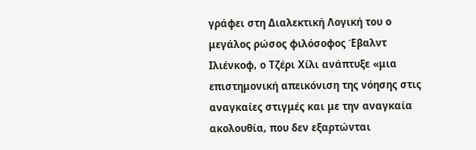γράφει στη Διαλεκτική Λογική του ο μεγάλος ρώσος φιλόσοφος Έβαλντ Ιλιένκοφ, ο Τζέρι Χίλι ανάπτυξε «μια επιστημονική απεικόνιση της νόησης στις αναγκαίες στιγμές και με την αναγκαία ακολουθία, που δεν εξαρτώνται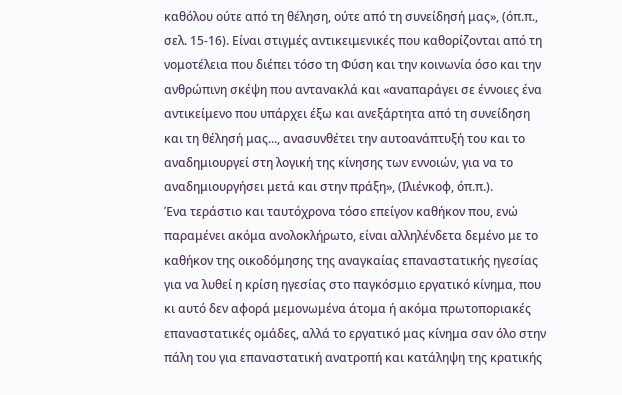καθόλου ούτε από τη θέληση, ούτε από τη συνείδησή μας», (όπ.π., σελ. 15-16). Είναι στιγμές αντικειμενικές που καθορίζονται από τη νομοτέλεια που διέπει τόσο τη Φύση και την κοινωνία όσο και την ανθρώπινη σκέψη που αντανακλά και «αναπαράγει σε έννοιες ένα αντικείμενο που υπάρχει έξω και ανεξάρτητα από τη συνείδηση και τη θέλησή μας..., ανασυνθέτει την αυτοανάπτυξή του και το αναδημιουργεί στη λογική της κίνησης των εννοιών, για να το αναδημιουργήσει μετά και στην πράξη», (Ιλιένκοφ, όπ.π.).
Ένα τεράστιο και ταυτόχρονα τόσο επείγον καθήκον που, ενώ παραμένει ακόμα ανολοκλήρωτο, είναι αλληλένδετα δεμένο με το καθήκον της οικοδόμησης της αναγκαίας επαναστατικής ηγεσίας για να λυθεί η κρίση ηγεσίας στο παγκόσμιο εργατικό κίνημα, που κι αυτό δεν αφορά μεμονωμένα άτομα ή ακόμα πρωτοποριακές επαναστατικές ομάδες, αλλά το εργατικό μας κίνημα σαν όλο στην πάλη του για επαναστατική ανατροπή και κατάληψη της κρατικής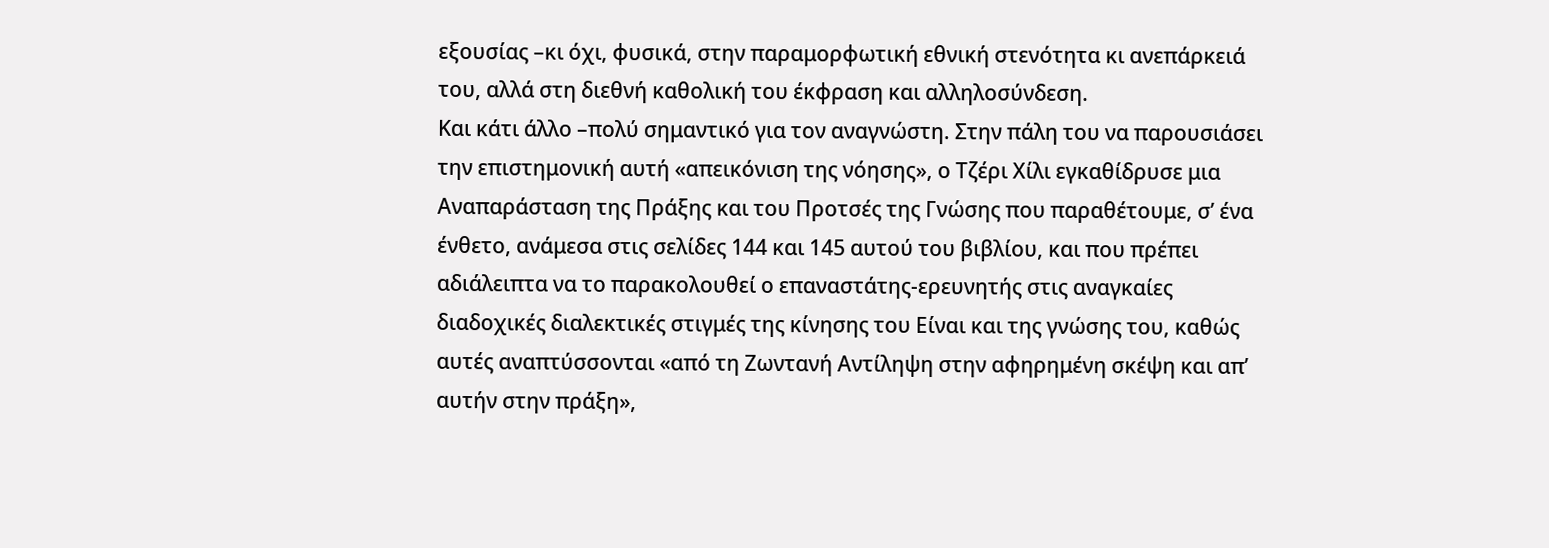εξουσίας –κι όχι, φυσικά, στην παραμορφωτική εθνική στενότητα κι ανεπάρκειά του, αλλά στη διεθνή καθολική του έκφραση και αλληλοσύνδεση.
Και κάτι άλλο –πολύ σημαντικό για τον αναγνώστη. Στην πάλη του να παρουσιάσει την επιστημονική αυτή «απεικόνιση της νόησης», ο Τζέρι Χίλι εγκαθίδρυσε μια Αναπαράσταση της Πράξης και του Προτσές της Γνώσης που παραθέτουμε, σ’ ένα ένθετο, ανάμεσα στις σελίδες 144 και 145 αυτού του βιβλίου, και που πρέπει αδιάλειπτα να το παρακολουθεί ο επαναστάτης-ερευνητής στις αναγκαίες διαδοχικές διαλεκτικές στιγμές της κίνησης του Είναι και της γνώσης του, καθώς αυτές αναπτύσσονται «από τη Ζωντανή Αντίληψη στην αφηρημένη σκέψη και απ’ αυτήν στην πράξη»,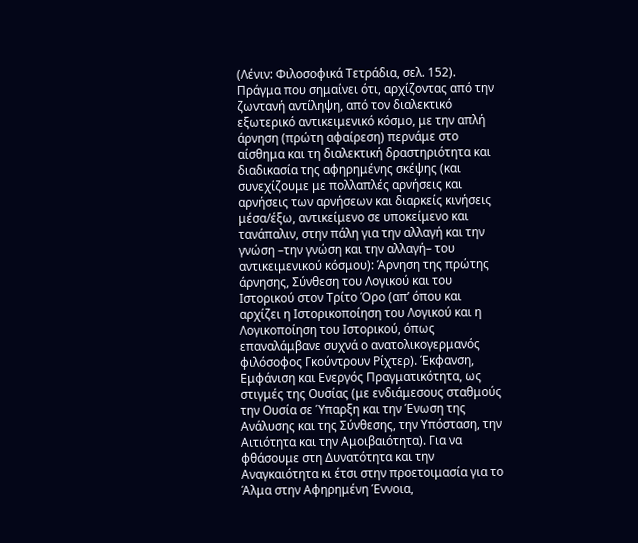(Λένιν: Φιλοσοφικά Τετράδια, σελ. 152).
Πράγμα που σημαίνει ότι, αρχίζοντας από την ζωντανή αντίληψη, από τον διαλεκτικό εξωτερικό αντικειμενικό κόσμο, με την απλή άρνηση (πρώτη αφαίρεση) περνάμε στο αίσθημα και τη διαλεκτική δραστηριότητα και διαδικασία της αφηρημένης σκέψης (και συνεχίζουμε με πολλαπλές αρνήσεις και αρνήσεις των αρνήσεων και διαρκείς κινήσεις μέσα/έξω, αντικείμενο σε υποκείμενο και τανάπαλιν, στην πάλη για την αλλαγή και την γνώση –την γνώση και την αλλαγή– του αντικειμενικού κόσμου): Άρνηση της πρώτης άρνησης, Σύνθεση του Λογικού και του Ιστορικού στον Τρίτο Όρο (απ’ όπου και αρχίζει η Ιστορικοποίηση του Λογικού και η Λογικοποίηση του Ιστορικού, όπως επαναλάμβανε συχνά ο ανατολικογερμανός φιλόσοφος Γκούντρουν Ρίχτερ). Έκφανση, Εμφάνιση και Ενεργός Πραγματικότητα, ως στιγμές της Ουσίας (με ενδιάμεσους σταθμούς την Ουσία σε Ύπαρξη και την Ένωση της Ανάλυσης και της Σύνθεσης, την Υπόσταση, την Αιτιότητα και την Αμοιβαιότητα). Για να φθάσουμε στη Δυνατότητα και την Αναγκαιότητα κι έτσι στην προετοιμασία για το Άλμα στην Αφηρημένη Έννοια,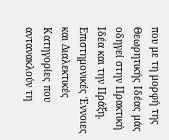που με τη μορφή της Θεωρητικής Ιδέας μάς οδηγεί στην Πρακτική Ιδέα και την Πράξη. Επιστημονικές Έννοιες και Διαλεκτικές Κατηγορίες που αντανακλούν τη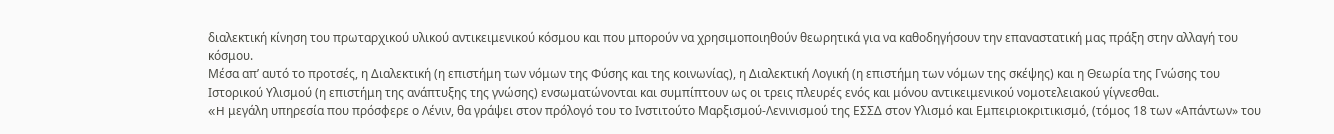διαλεκτική κίνηση του πρωταρχικού υλικού αντικειμενικού κόσμου και που μπορούν να χρησιμοποιηθούν θεωρητικά για να καθοδηγήσουν την επαναστατική μας πράξη στην αλλαγή του κόσμου.
Μέσα απ’ αυτό το προτσές, η Διαλεκτική (η επιστήμη των νόμων της Φύσης και της κοινωνίας), η Διαλεκτική Λογική (η επιστήμη των νόμων της σκέψης) και η Θεωρία της Γνώσης του Ιστορικού Υλισμού (η επιστήμη της ανάπτυξης της γνώσης) ενσωματώνονται και συμπίπτουν ως οι τρεις πλευρές ενός και μόνου αντικειμενικού νομοτελειακού γίγνεσθαι.
«H μεγάλη υπηρεσία που πρόσφερε ο Λένιν, θα γράψει στον πρόλογό του το Ινστιτούτο Μαρξισμού-Λενινισμού της ΕΣΣΔ στον Υλισμό και Εμπειριοκριτικισμό, (τόμος 18 των «Απάντων» του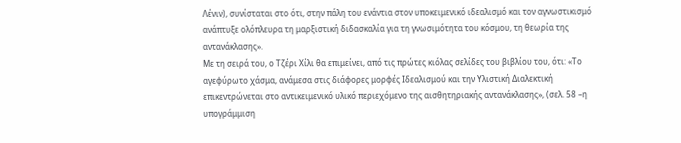Λένιν), συνίσταται στο ότι, στην πάλη του ενάντια στον υποκειμενικό ιδεαλισμό και τον αγνωστικισμό ανάπτυξε ολόπλευρα τη μαρξιστική διδασκαλία για τη γνωσιμότητα του κόσμου, τη θεωρία της αντανάκλασης».
Με τη σειρά του, ο Τζέρι Χίλι θα επιμείνει, από τις πρώτες κιόλας σελίδες του βιβλίου του, ότι: «Το αγεφύρωτο χάσμα, ανάμεσα στις διάφορες μορφές Ιδεαλισμού και την Υλιστική Διαλεκτική επικεντρώνεται στο αντικειμενικό υλικό περιεχόμενο της αισθητηριακής αντανάκλασης», (σελ. 58 –η υπογράμμιση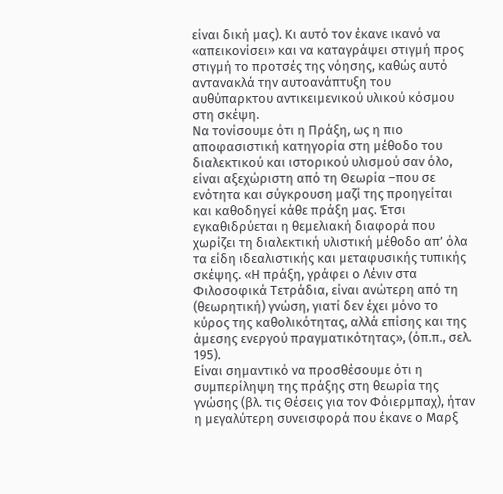είναι δική μας). Κι αυτό τον έκανε ικανό να «απεικονίσει» και να καταγράψει στιγμή προς στιγμή το προτσές της νόησης, καθώς αυτό αντανακλά την αυτοανάπτυξη του αυθύπαρκτου αντικειμενικού υλικού κόσμου στη σκέψη.
Να τονίσουμε ότι η Πράξη, ως η πιο αποφασιστική κατηγορία στη μέθοδο του διαλεκτικού και ιστορικού υλισμού σαν όλο, είναι αξεχώριστη από τη Θεωρία –που σε ενότητα και σύγκρουση μαζί της προηγείται και καθοδηγεί κάθε πράξη μας. Έτσι εγκαθιδρύεται η θεμελιακή διαφορά που χωρίζει τη διαλεκτική υλιστική μέθοδο απ’ όλα τα είδη ιδεαλιστικής και μεταφυσικής τυπικής σκέψης. «Η πράξη, γράφει ο Λένιν στα Φιλοσοφικά Τετράδια, είναι ανώτερη από τη (θεωρητική) γνώση, γιατί δεν έχει μόνο το κύρος της καθολικότητας, αλλά επίσης και της άμεσης ενεργού πραγματικότητας», (όπ.π., σελ. 195).
Είναι σημαντικό να προσθέσουμε ότι η συμπερίληψη της πράξης στη θεωρία της γνώσης (βλ. τις Θέσεις για τον Φόιερμπαχ), ήταν η μεγαλύτερη συνεισφορά που έκανε ο Μαρξ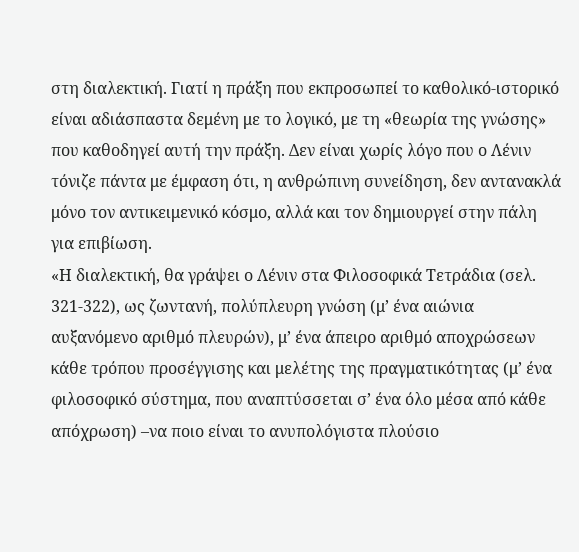στη διαλεκτική. Γιατί η πράξη που εκπροσωπεί το καθολικό-ιστορικό είναι αδιάσπαστα δεμένη με το λογικό, με τη «θεωρία της γνώσης» που καθοδηγεί αυτή την πράξη. Δεν είναι χωρίς λόγο που ο Λένιν τόνιζε πάντα με έμφαση ότι, η ανθρώπινη συνείδηση, δεν αντανακλά μόνο τον αντικειμενικό κόσμο, αλλά και τον δημιουργεί στην πάλη για επιβίωση.
«Η διαλεκτική, θα γράψει ο Λένιν στα Φιλοσοφικά Τετράδια (σελ. 321-322), ως ζωντανή, πολύπλευρη γνώση (μ’ ένα αιώνια αυξανόμενο αριθμό πλευρών), μ’ ένα άπειρο αριθμό αποχρώσεων κάθε τρόπου προσέγγισης και μελέτης της πραγματικότητας (μ’ ένα φιλοσοφικό σύστημα, που αναπτύσσεται σ’ ένα όλο μέσα από κάθε απόχρωση) –να ποιο είναι το ανυπολόγιστα πλούσιο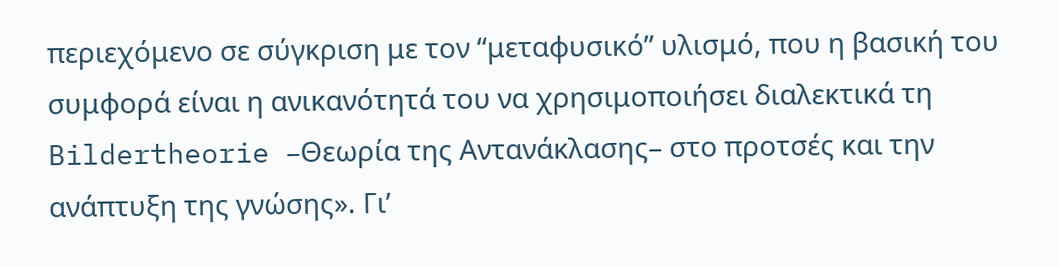περιεχόμενο σε σύγκριση με τον “μεταφυσικό” υλισμό, που η βασική του συμφορά είναι η ανικανότητά του να χρησιμοποιήσει διαλεκτικά τη Bildertheorie –Θεωρία της Αντανάκλασης– στο προτσές και την ανάπτυξη της γνώσης». Γι’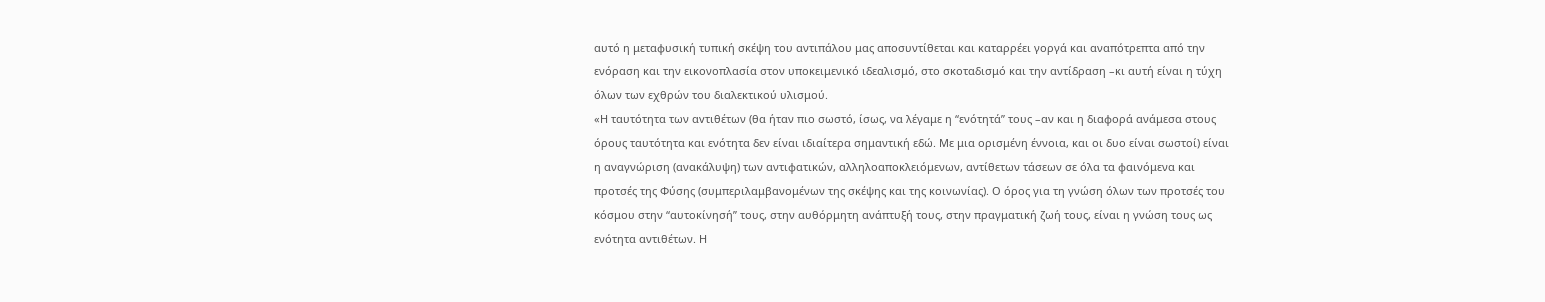αυτό η μεταφυσική τυπική σκέψη του αντιπάλου μας αποσυντίθεται και καταρρέει γοργά και αναπότρεπτα από την ενόραση και την εικονοπλασία στον υποκειμενικό ιδεαλισμό, στο σκοταδισμό και την αντίδραση –κι αυτή είναι η τύχη όλων των εχθρών του διαλεκτικού υλισμού.
«Η ταυτότητα των αvτιθέτων (θα ήταν πιο σωστό, ίσως, να λέγαμε η “ενότητά” τους –αν και η διαφορά ανάμεσα στους όρους ταυτότητα και ενότητα δεν είναι ιδιαίτερα σημαντική εδώ. Με μια ορισμένη έννοια, και οι δυο είναι σωστοί) είναι η αναγνώριση (ανακάλυψη) των αντιφατικών, αλληλοαποκλειόμενων, αντίθετων τάσεων σε όλα τα φαινόμενα και προτσές της Φύσης (συμπεριλαμβανομένων της σκέψης και της κοινωνίας). Ο όρος για τη γνώση όλων των προτσές του κόσμου στην “αυτοκίνησή” τους, στην αυθόρμητη ανάπτυξή τους, στην πραγματική ζωή τους, είναι η γνώση τους ως ενότητα αντιθέτων. Η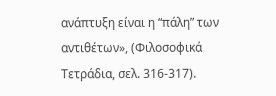ανάπτυξη είναι η “πάλη” των αντιθέτων», (Φιλοσοφικά Τετράδια, σελ. 316-317).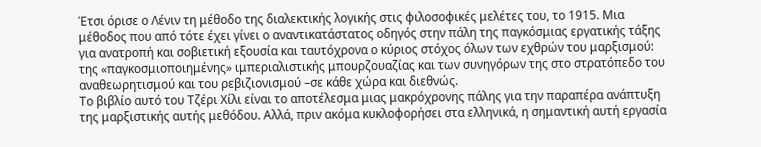Έτσι όρισε ο Λένιν τη μέθοδο της διαλεκτικής λογικής στις φιλοσοφικές μελέτες του, το 1915. Μια μέθοδος που από τότε έχει γίνει ο αναντικατάστατος οδηγός στην πάλη της παγκόσμιας εργατικής τάξης για ανατροπή και σοβιετική εξουσία και ταυτόχρονα ο κύριος στόχος όλων των εχθρών του μαρξισμού: της «παγκοσμιοποιημένης» ιμπεριαλιστικής μπουρζουαζίας και των συνηγόρων της στο στρατόπεδο του αναθεωρητισμού και του ρεβιζιονισμού –σε κάθε χώρα και διεθνώς.
Το βιβλίο αυτό του Τζέρι Χίλι είναι το αποτέλεσμα μιας μακρόχρονης πάλης για την παραπέρα ανάπτυξη της μαρξιστικής αυτής μεθόδου. Αλλά, πριν ακόμα κυκλοφορήσει στα ελληνικά, η σημαντική αυτή εργασία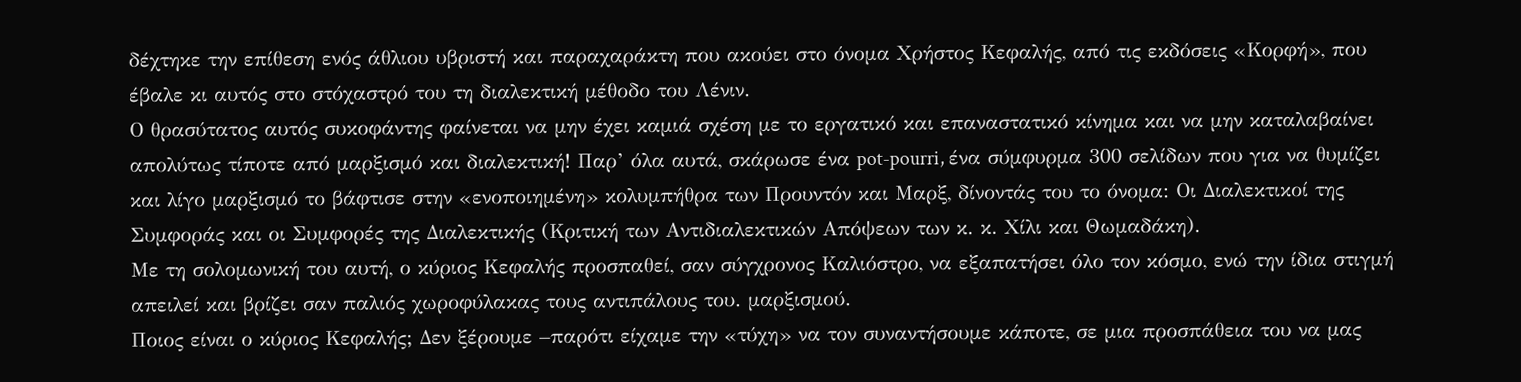δέχτηκε την επίθεση ενός άθλιου υβριστή και παραχαράκτη που ακούει στο όνομα Χρήστος Κεφαλής, από τις εκδόσεις «Κορφή», που έβαλε κι αυτός στο στόχαστρό του τη διαλεκτική μέθοδο του Λένιν.
Ο θρασύτατος αυτός συκοφάντης φαίνεται να μην έχει καμιά σχέση με το εργατικό και επαναστατικό κίνημα και να μην καταλαβαίνει απολύτως τίποτε από μαρξισμό και διαλεκτική! Παρ’ όλα αυτά, σκάρωσε ένα pot-pourri, ένα σύμφυρμα 300 σελίδων που για να θυμίζει και λίγο μαρξισμό το βάφτισε στην «ενοποιημένη» κολυμπήθρα των Προυντόν και Μαρξ, δίνοντάς του το όνομα: Οι Διαλεκτικοί της Συμφοράς και οι Συμφορές της Διαλεκτικής (Κριτική των Αντιδιαλεκτικών Απόψεων των κ. κ. Χίλι και Θωμαδάκη).
Με τη σολομωνική του αυτή, ο κύριος Κεφαλής προσπαθεί, σαν σύγχρονος Καλιόστρο, να εξαπατήσει όλο τον κόσμο, ενώ την ίδια στιγμή απειλεί και βρίζει σαν παλιός χωροφύλακας τους αντιπάλους του. μαρξισμού.
Ποιος είναι ο κύριος Κεφαλής; Δεν ξέρουμε –παρότι είχαμε την «τύχη» να τον συναντήσουμε κάποτε, σε μια προσπάθεια του να μας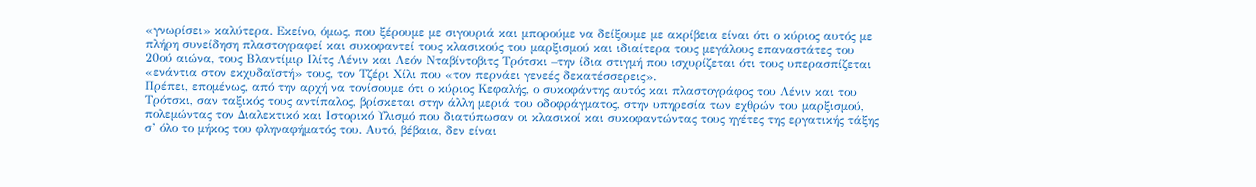«γνωρίσει» καλύτερα. Εκείνο, όμως, που ξέρουμε με σιγουριά και μπορούμε να δείξουμε με ακρίβεια είναι ότι ο κύριος αυτός με πλήρη συνείδηση πλαστογραφεί και συκοφαντεί τους κλασικούς του μαρξισμού και ιδιαίτερα τους μεγάλους επαναστάτες του 20ού αιώνα, τους Βλαντίμιρ Ιλίτς Λένιν και Λεόν Νταβίντοβιτς Τρότσκι –την ίδια στιγμή που ισχυρίζεται ότι τους υπερασπίζεται «ενάντια στον εκχυδαϊστή» τους, τον Τζέρι Χίλι που «τον περνάει γενεές δεκατέσσερεις».
Πρέπει, επομένως, από την αρχή να τονίσουμε ότι ο κύριος Κεφαλής, ο συκοφάντης αυτός και πλαστογράφος του Λένιν και του Τρότσκι, σαν ταξικός τους αντίπαλος, βρίσκεται στην άλλη μεριά του οδοφράγματος, στην υπηρεσία των εχθρών του μαρξισμού, πολεμώντας τον Διαλεκτικό και Ιστορικό Υλισμό που διατύπωσαν οι κλασικοί και συκοφαντώντας τους ηγέτες της εργατικής τάξης σ’ όλο το μήκος του φληναφήματός του. Αυτό, βέβαια, δεν είναι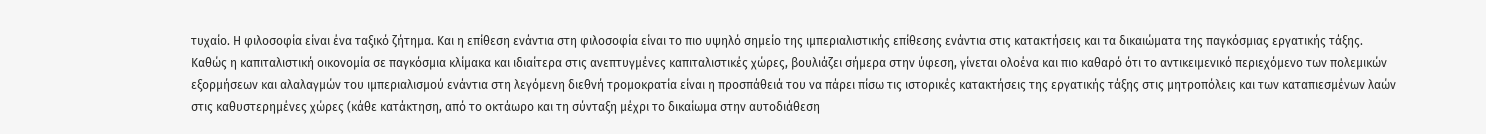τυχαίο. Η φιλοσοφία είναι ένα ταξικό ζήτημα. Και η επίθεση ενάντια στη φιλοσοφία είναι το πιο υψηλό σημείο της ιμπεριαλιστικής επίθεσης ενάντια στις κατακτήσεις και τα δικαιώματα της παγκόσμιας εργατικής τάξης.
Καθώς η καπιταλιστική οικονομία σε παγκόσμια κλίμακα και ιδιαίτερα στις ανεπτυγμένες καπιταλιστικές χώρες, βουλιάζει σήμερα στην ύφεση, γίνεται ολοένα και πιο καθαρό ότι το αντικειμενικό περιεχόμενο των πολεμικών εξορμήσεων και αλαλαγμών του ιμπεριαλισμού ενάντια στη λεγόμενη διεθνή τρομοκρατία είναι η προσπάθειά του να πάρει πίσω τις ιστορικές κατακτήσεις της εργατικής τάξης στις μητροπόλεις και των καταπιεσμένων λαών στις καθυστερημένες χώρες (κάθε κατάκτηση, από το οκτάωρο και τη σύνταξη μέχρι το δικαίωμα στην αυτοδιάθεση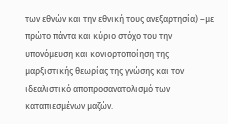των εθνών και την εθνική τους ανεξαρτησία) –με πρώτο πάντα και κύριο στόχο του την υπονόμευση και κονιορτοποίηση της μαρξιστικής θεωρίας της γνώσης και τον ιδεαλιστικό αποπροσανατολισμό των καταπιεσμένων μαζών.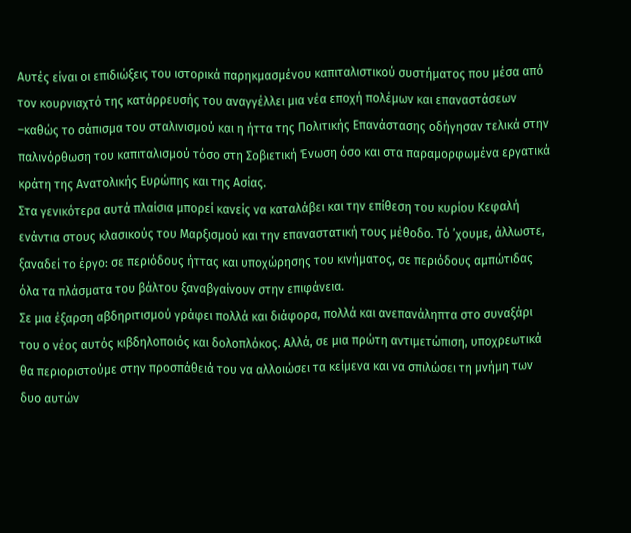Αυτές είναι οι επιδιώξεις του ιστορικά παρηκμασμένου καπιταλιστικού συστήματος που μέσα από τον κουρνιαχτό της κατάρρευσής του αναγγέλλει μια νέα εποχή πολέμων και επαναστάσεων –καθώς το σάπισμα του σταλινισμού και η ήττα της Πολιτικής Επανάστασης οδήγησαν τελικά στην παλινόρθωση του καπιταλισμού τόσο στη Σοβιετική Ένωση όσο και στα παραμορφωμένα εργατικά κράτη της Ανατολικής Ευρώπης και της Ασίας.
Στα γενικότερα αυτά πλαίσια μπορεί κανείς να καταλάβει και την επίθεση του κυρίου Κεφαλή ενάντια στους κλασικούς του Μαρξισμού και την επαναστατική τους μέθοδο. Τό ’χουμε, άλλωστε, ξαναδεί το έργο: σε περιόδους ήττας και υποχώρησης του κινήματος, σε περιόδους αμπώτιδας όλα τα πλάσματα του βάλτου ξαναβγαίνουν στην επιφάνεια.
Σε μια έξαρση αβδηριτισμού γράφει πολλά και διάφορα, πολλά και ανεπανάληπτα στο συναξάρι του ο νέος αυτός κιβδηλοποιός και δολοπλόκος. Αλλά, σε μια πρώτη αντιμετώπιση, υποχρεωτικά θα περιοριστούμε στην προσπάθειά του να αλλοιώσει τα κείμενα και να σπιλώσει τη μνήμη των δυο αυτών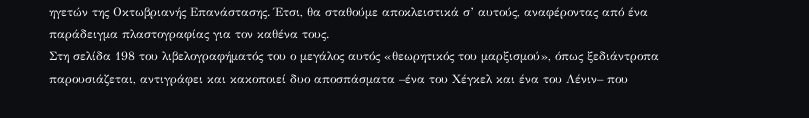ηγετών της Οκτωβριανής Επανάστασης. Έτσι, θα σταθούμε αποκλειστικά σ’ αυτούς, αναφέροντας από ένα παράδειγμα πλαστογραφίας για τον καθένα τους.
Στη σελίδα 198 του λιβελογραφήματός του ο μεγάλος αυτός «θεωρητικός του μαρξισμού», όπως ξεδιάντροπα παρουσιάζεται, αντιγράφει και κακοποιεί δυο αποσπάσματα –ένα του Χέγκελ και ένα του Λένιν– που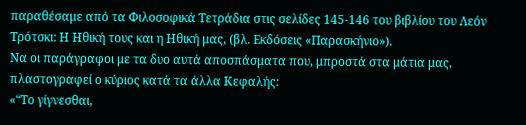παραθέσαμε από τα Φιλοσοφικά Τετράδια στις σελίδες 145-146 του βιβλίου του Λεόν Τρότσκι: Η Ηθική τους και η Ηθική μας, (βλ. Εκδόσεις «Παρασκήνιο»).
Να οι παράγραφοι με τα δυο αυτά αποσπάσματα που, μπροστά στα μάτια μας, πλαστογραφεί ο κύριος κατά τα άλλα Κεφαλής:
«“Το γίγνεσθαι,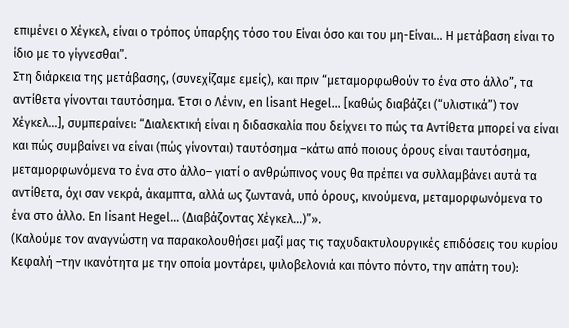επιμένει ο Χέγκελ, είναι ο τρόπος ύπαρξης τόσο του Είναι όσο και του μη-Είναι... Η μετάβαση είναι το ίδιο με το γίγνεσθαι”.
Στη διάρκεια της μετάβασης, (συνεχίζαμε εμείς), και πριν “μεταμορφωθούν το ένα στο άλλο”, τα αντίθετα γίνονται ταυτόσημα. Έτσι ο Λένιν, en lisant Hegel... [καθώς διαβάζει (“υλιστικά”) τον Χέγκελ...], συμπεραίνει: “Διαλεκτική είναι η διδασκαλία που δείχνει το πώς τα Αντίθετα μπορεί να είναι και πώς συμβαίνει να είναι (πώς γίνονται) ταυτόσημα –κάτω από ποιους όρους είναι ταυτόσημα, μεταμορφωνόμενα το ένα στο άλλο– γιατί ο ανθρώπινος νους θα πρέπει να συλλαμβάνει αυτά τα αντίθετα, όχι σαν νεκρά, άκαμπτα, αλλά ως ζωντανά, υπό όρους, κινούμενα, μεταμορφωνόμενα το ένα στο άλλο. En Iisant Hegel... (Διαβάζοντας Χέγκελ...)”».
(Καλούμε τον αναγνώστη να παρακολουθήσει μαζί μας τις ταχυδακτυλουργικές επιδόσεις του κυρίου Κεφαλή –την ικανότητα με την οποία μοντάρει, ψιλοβελονιά και πόντο πόντο, την απάτη του):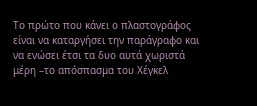Το πρώτο που κάνει ο πλαστογράφος είναι να καταργήσει την παράγραφο και να ενώσει έτσι τα δυο αυτά χωριστά μέρη –το απόσπασμα του Χέγκελ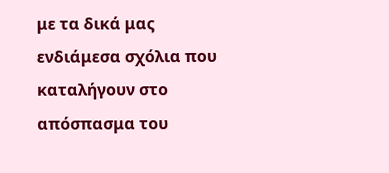με τα δικά μας ενδιάμεσα σχόλια που καταλήγουν στο απόσπασμα του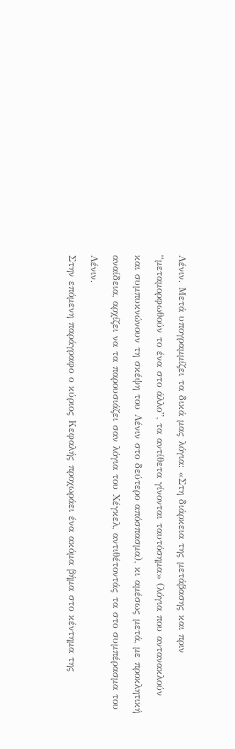Λένιν. Μετά υπογραμμίζει τα δικά μας λόγια: «Στη διάρκεια της μετάβασης και πριν “μεταμορφωθούν το ένα στο άλλο”, τα αντίθετα γίνονται ταυτόσημα» (λόγια που αντανακλούν και συμπυκνώνουν τη σκέψη του Λένιν στο δεύτερο απόσπασμα), κι αμέσως μετά, με προκλητική αναίδεια, αρχίζει να τα παρουσιάζει σαν λόγια του Χέγκελ, αντιθέτοντάς τα στο συμπέρασμα του Λένιν.
Στην επόμενη παράγραφο ο κύριος Κεφαλής προχωράει ένα ακόμα βήμα στο κέντημα της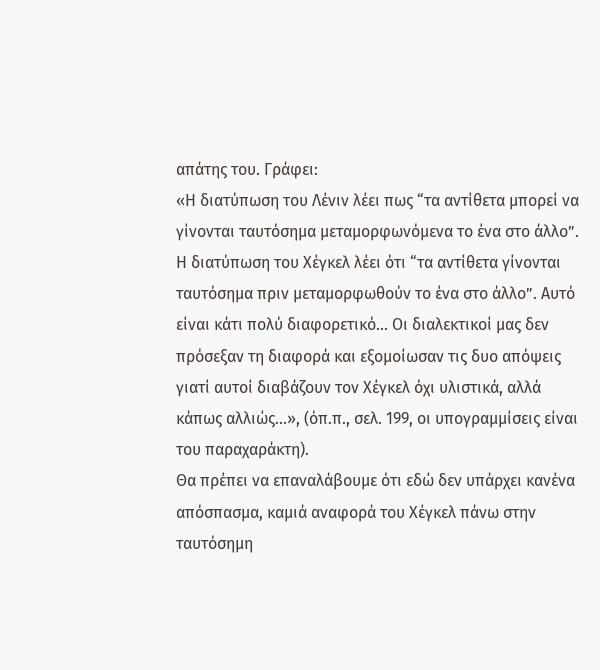απάτης του. Γράφει:
«Η διατύπωση του Λένιν λέει πως “τα αντίθετα μπορεί να γίνονται ταυτόσημα μεταμορφωνόμενα το ένα στο άλλο”. Η διατύπωση του Χέγκελ λέει ότι “τα αντίθετα γίνονται ταυτόσημα πριν μεταμορφωθούν το ένα στο άλλο”. Αυτό είναι κάτι πολύ διαφορετικό... Οι διαλεκτικοί μας δεν πρόσεξαν τη διαφορά και εξομοίωσαν τις δυο απόψεις γιατί αυτοί διαβάζουν τον Χέγκελ όχι υλιστικά, αλλά κάπως αλλιώς...», (όπ.π., σελ. 199, οι υπογραμμίσεις είναι του παραχαράκτη).
Θα πρέπει να επαναλάβουμε ότι εδώ δεν υπάρχει κανένα απόσπασμα, καμιά αναφορά του Χέγκελ πάνω στην ταυτόσημη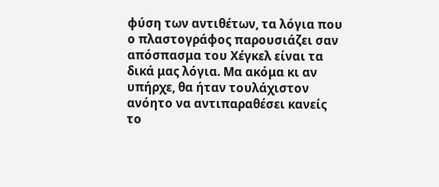φύση των αντιθέτων, τα λόγια που ο πλαστογράφος παρουσιάζει σαν απόσπασμα του Χέγκελ είναι τα δικά μας λόγια. Μα ακόμα κι αν υπήρχε, θα ήταν τουλάχιστον ανόητο να αντιπαραθέσει κανείς το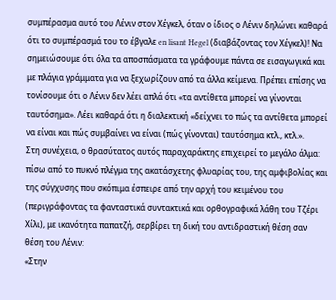συμπέρασμα αυτό του Λένιν στον Χέγκελ, όταν ο ίδιος ο Λένιν δηλώνει καθαρά ότι το συμπέρασμά του το έβγαλε en lisant Hegel (διαβάζοντας τον Χέγκελ)! Να σημειώσουμε ότι όλα τα αποσπάσματα τα γράφουμε πάντα σε εισαγωγικά και με πλάγια γράμματα για να ξεχωρίζουν από τα άλλα κείμενα. Πρέπει επίσης να τονίσουμε ότι ο Λένιν δεν λέει απλά ότι «τα αντίθετα μπορεί να γίνονται ταυτόσημα». Λέει καθαρά ότι η διαλεκτική «δείχνει το πώς τα αντίθετα μπορεί να είναι και πώς συμβαίνει να είναι (πώς γίνονται) ταυτόσημα κτλ., κτλ.».
Στη συνέχεια, ο θρασύτατος αυτός παραχαράκτης επιχειρεί το μεγάλο άλμα: πίσω από το πυκνό πλέγμα της ακατάσχετης φλυαρίας του, της αμφιβολίας και της σύγχυσης που σκόπιμα έσπειρε από την αρχή του κειμένου του (περιγράφοντας τα φανταστικά συντακτικά και ορθογραφικά λάθη του Τζέρι Χίλι), με ικανότητα παπατζή, σερβίρει τη δική του αντιδραστική θέση σαν θέση του Λένιν:
«Στην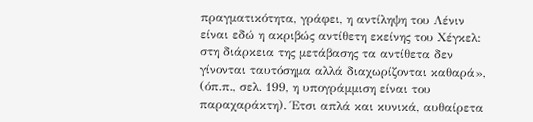πραγματικότητα, γράφει, η αντίληψη του Λένιν είναι εδώ η ακριβώς αντίθετη εκείνης του Χέγκελ: στη διάρκεια της μετάβασης τα αντίθετα δεν γίνονται ταυτόσημα αλλά διαχωρίζονται καθαρά», (όπ.π., σελ. 199, η υπογράμμιση είναι του παραχαράκτη). Έτσι απλά και κυνικά, αυθαίρετα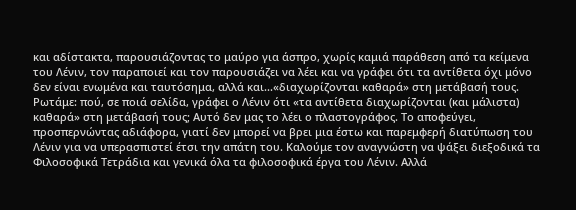και αδίστακτα, παρουσιάζοντας το μαύρο για άσπρο, χωρίς καμιά παράθεση από τα κείμενα του Λένιν, τον παραποιεί και τον παρουσιάζει να λέει και να γράφει ότι τα αντίθετα όχι μόνο δεν είναι ενωμένα και ταυτόσημα, αλλά και...«διαχωρίζονται καθαρά» στη μετάβασή τους.
Ρωτάμε: πού, σε ποιά σελίδα, γράφει ο Λένιν ότι «τα αντίθετα διαχωρίζονται (και μάλιστα) καθαρά» στη μετάβασή τους; Αυτό δεν μας το λέει ο πλαστογράφος. Το αποφεύγει, προσπερνώντας αδιάφορα, γιατί δεν μπορεί να βρει μια έστω και παρεμφερή διατύπωση του Λένιν για να υπερασπιστεί έτσι την απάτη του. Καλούμε τον αναγνώστη να ψάξει διεξοδικά τα Φιλοσοφικά Τετράδια και γενικά όλα τα φιλοσοφικά έργα του Λένιν. Αλλά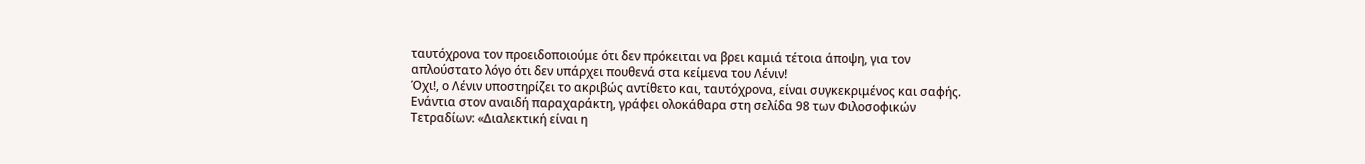ταυτόχρονα τον προειδοποιούμε ότι δεν πρόκειται να βρει καμιά τέτοια άποψη, για τον απλούστατο λόγο ότι δεν υπάρχει πουθενά στα κείμενα του Λένιν!
Όχι!, ο Λένιν υποστηρίζει το ακριβώς αντίθετο και, ταυτόχρονα, είναι συγκεκριμένος και σαφής. Ενάντια στον αναιδή παραχαράκτη, γράφει ολοκάθαρα στη σελίδα 98 των Φιλοσοφικών Τετραδίων: «Διαλεκτική είναι η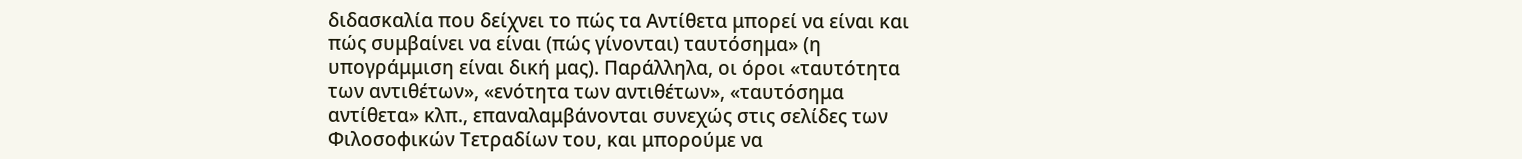διδασκαλία που δείχνει το πώς τα Αντίθετα μπορεί να είναι και πώς συμβαίνει να είναι (πώς γίνονται) ταυτόσημα» (η υπογράμμιση είναι δική μας). Παράλληλα, οι όροι «ταυτότητα των αντιθέτων», «ενότητα των αντιθέτων», «ταυτόσημα αντίθετα» κλπ., επαναλαμβάνονται συνεχώς στις σελίδες των Φιλοσοφικών Τετραδίων του, και μπορούμε να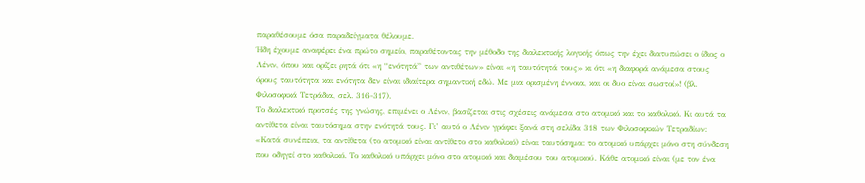παραθέσουμε όσα παραδείγματα θέλουμε.
Ήδη έχουμε αναφέρει ένα πρώτο σημείο, παραθέτοντας την μέθοδο της διαλεκτικής λογικής όπως την έχει διατυπώσει ο ίδιος ο Λένιν, όπου και ορίζει ρητά ότι «η “ενότητά” των αντιθέτων» είναι «η ταυτότητά τους» κι ότι «η διαφορά ανάμεσα στους όρους ταυτότητα και ενότητα δεν είναι ιδιαίτερα σημαντική εδώ. Με μια ορισμένη έννοια, και οι δυο είναι σωστοί»! (βλ. Φιλοσοφικά Τετράδια, σελ. 316-317).
Το διαλεκτικό προτσές της γνώσης, επιμένει ο Λένιν, βασίζεται στις σχέσεις ανάμεσα στο ατομικό και το καθολικό. Κι αυτά τα αντίθετα είναι ταυτόσημα στην ενότητά τους. Γι’ αυτό ο Λένιν γράφει ξανά στη σελίδα 318 των Φιλοσοφικών Τετραδίων: «Κατά συνέπεια, τα αντίθετα (το ατομικό είναι αντίθετο στο καθολικό) είναι ταυτόσημα: το ατομικό υπάρχει μόνο στη σύνδεση που οδηγεί στο καθολικό. Το καθολικό υπάρχει μόνο στο ατομικό και διαμέσου του ατομικού. Κάθε ατομικό είναι (με τον ένα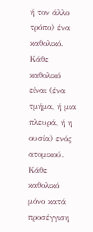ή τον άλλο τρόπο) ένα καθολικό. Κάθε καθολικό είναι (ένα τμήμα, ή μια πλευρά, ή η ουσία) ενός ατομικού. Κάθε καθολικό μόνο κατά προσέγγιση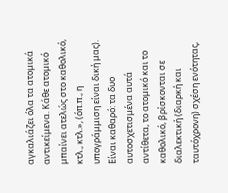αγκαλιάζει όλα τα ατομικά αντικείμενα. Κάθε ατομικό μπαίνει ατελώς στο καθολικό, κτλ., κτλ.», (όπ.π., η υπογράμμιση είναι δική μας).
Είναι καθαρό: τα δυο αυτοσχετισμένα αυτά αντίθετα, το ατομικό και το καθολικό, βρίσκονται σε διαλεκτική (διαρκή και ταυτόχρονη) σχέση ενότητας,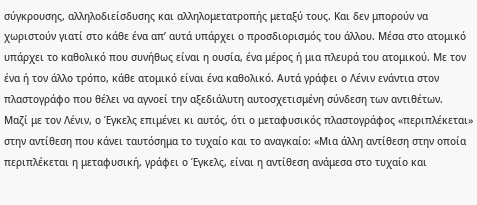σύγκρουσης, αλληλοδιείσδυσης και αλληλομετατροπής μεταξύ τους. Και δεν μπορούν να χωριστούν γιατί στο κάθε ένα απ’ αυτά υπάρχει ο προσδιορισμός του άλλου. Μέσα στο ατομικό υπάρχει το καθολικό που συνήθως είναι η ουσία, ένα μέρος ή μια πλευρά του ατομικού. Με τον ένα ή τον άλλο τρόπο, κάθε ατομικό είναι ένα καθολικό. Αυτά γράφει ο Λένιν ενάντια στον πλαστογράφο που θέλει να αγνοεί την αξεδιάλυτη αυτοσχετισμένη σύνδεση των αντιθέτων.
Μαζί με τον Λένιν, ο Έγκελς επιμένει κι αυτός, ότι ο μεταφυσικός πλαστογράφος «περιπλέκεται» στην αντίθεση που κάνει ταυτόσημα το τυχαίο και το αναγκαίο: «Μια άλλη αντίθεση στην οποία περιπλέκεται η μεταφυσική, γράφει ο Έγκελς, είναι η αντίθεση ανάμεσα στο τυχαίο και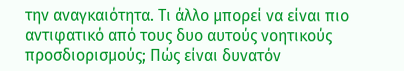την αναγκαιότητα. Τι άλλο μπορεί να είναι πιο αντιφατικό από τους δυο αυτούς νοητικούς προσδιορισμούς; Πώς είναι δυνατόν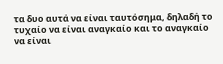τα δυο αυτά να είναι ταυτόσημα, δηλαδή το τυχαίο να είναι αναγκαίο και το αναγκαίο να είναι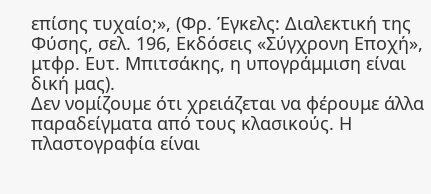επίσης τυχαίο;», (Φρ. Έγκελς: Διαλεκτική της Φύσης, σελ. 196, Εκδόσεις «Σύγχρονη Εποχή», μτφρ. Ευτ. Μπιτσάκης, η υπογράμμιση είναι δική μας).
Δεν νομίζουμε ότι χρειάζεται να φέρουμε άλλα παραδείγματα από τους κλασικούς. Η πλαστογραφία είναι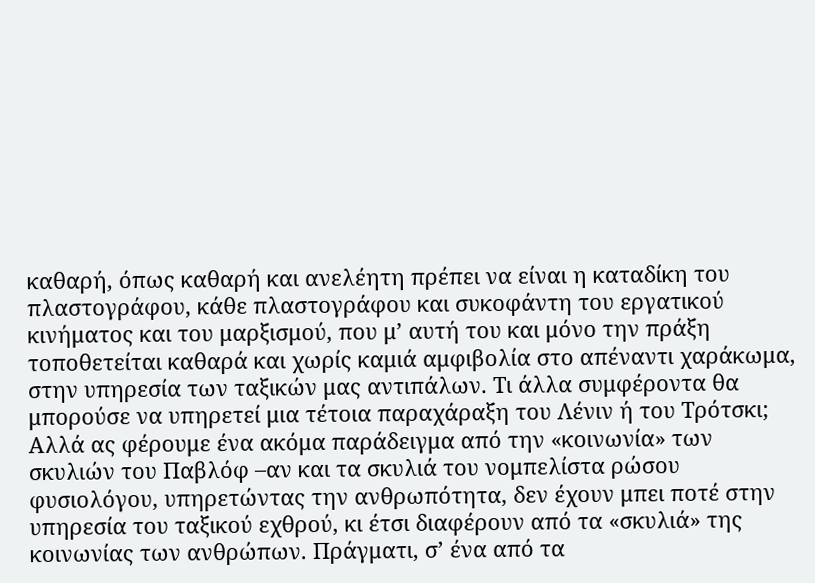καθαρή, όπως καθαρή και ανελέητη πρέπει να είναι η καταδίκη του πλαστογράφου, κάθε πλαστογράφου και συκοφάντη του εργατικού κινήματος και του μαρξισμού, που μ’ αυτή του και μόνο την πράξη τοποθετείται καθαρά και χωρίς καμιά αμφιβολία στο απέναντι χαράκωμα, στην υπηρεσία των ταξικών μας αντιπάλων. Τι άλλα συμφέροντα θα μπορούσε να υπηρετεί μια τέτοια παραχάραξη του Λένιν ή του Τρότσκι;
Αλλά ας φέρουμε ένα ακόμα παράδειγμα από την «κοινωνία» των σκυλιών του Παβλόφ –αν και τα σκυλιά του νομπελίστα ρώσου φυσιολόγου, υπηρετώντας την ανθρωπότητα, δεν έχουν μπει ποτέ στην υπηρεσία του ταξικού εχθρού, κι έτσι διαφέρουν από τα «σκυλιά» της κοινωνίας των ανθρώπων. Πράγματι, σ’ ένα από τα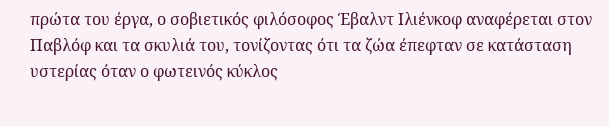πρώτα του έργα, ο σοβιετικός φιλόσοφος Έβαλντ Ιλιένκοφ αναφέρεται στον Παβλόφ και τα σκυλιά του, τονίζοντας ότι τα ζώα έπεφταν σε κατάσταση υστερίας όταν ο φωτεινός κύκλος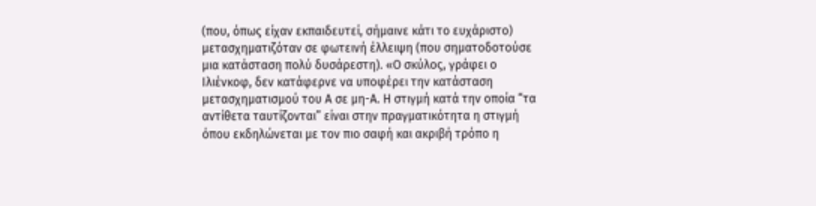(που, όπως είχαν εκπαιδευτεί, σήμαινε κάτι το ευχάριστο) μετασχηματιζόταν σε φωτεινή έλλειψη (που σηματοδοτούσε μια κατάσταση πολύ δυσάρεστη). «Ο σκύλος, γράφει ο Ιλιένκοφ, δεν κατάφερνε να υποφέρει την κατάσταση μετασχηματισμού του Α σε μη-Α. Η στιγμή κατά την οποία “τα αντίθετα ταυτίζονται” είναι στην πραγματικότητα η στιγμή όπου εκδηλώνεται με τον πιο σαφή και ακριβή τρόπο η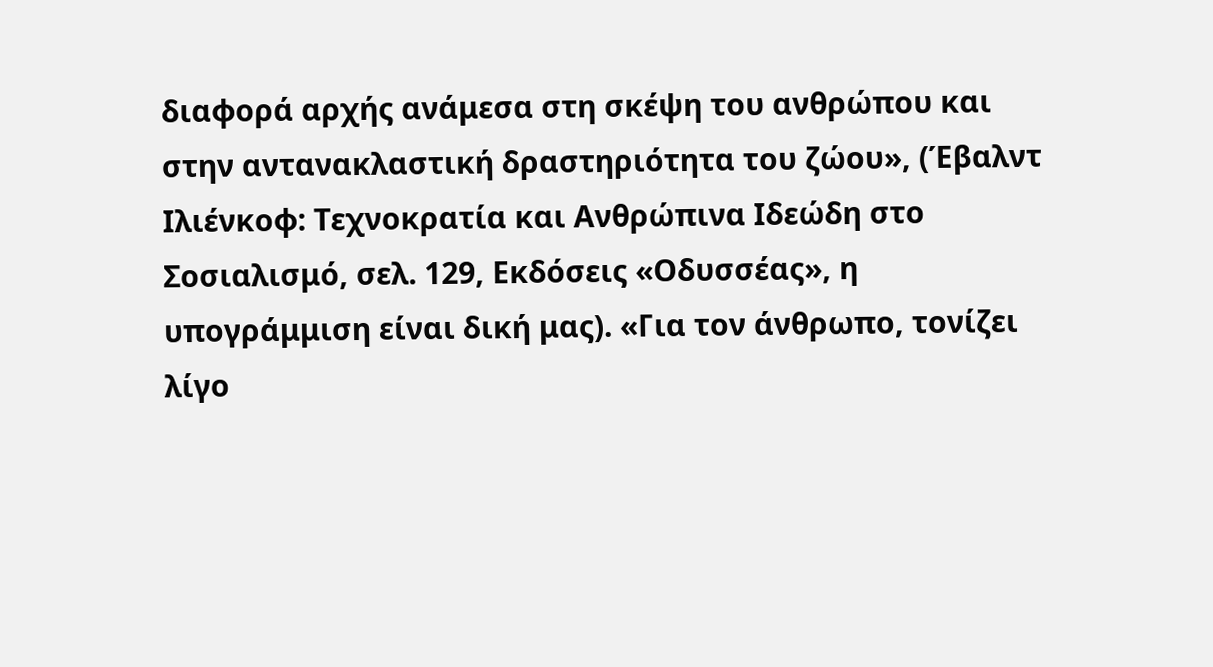διαφορά αρχής ανάμεσα στη σκέψη του ανθρώπου και στην αντανακλαστική δραστηριότητα του ζώου», (Έβαλντ Ιλιένκοφ: Τεχνοκρατία και Ανθρώπινα Ιδεώδη στο Σοσιαλισμό, σελ. 129, Εκδόσεις «Οδυσσέας», η υπογράμμιση είναι δική μας). «Για τον άνθρωπο, τονίζει λίγο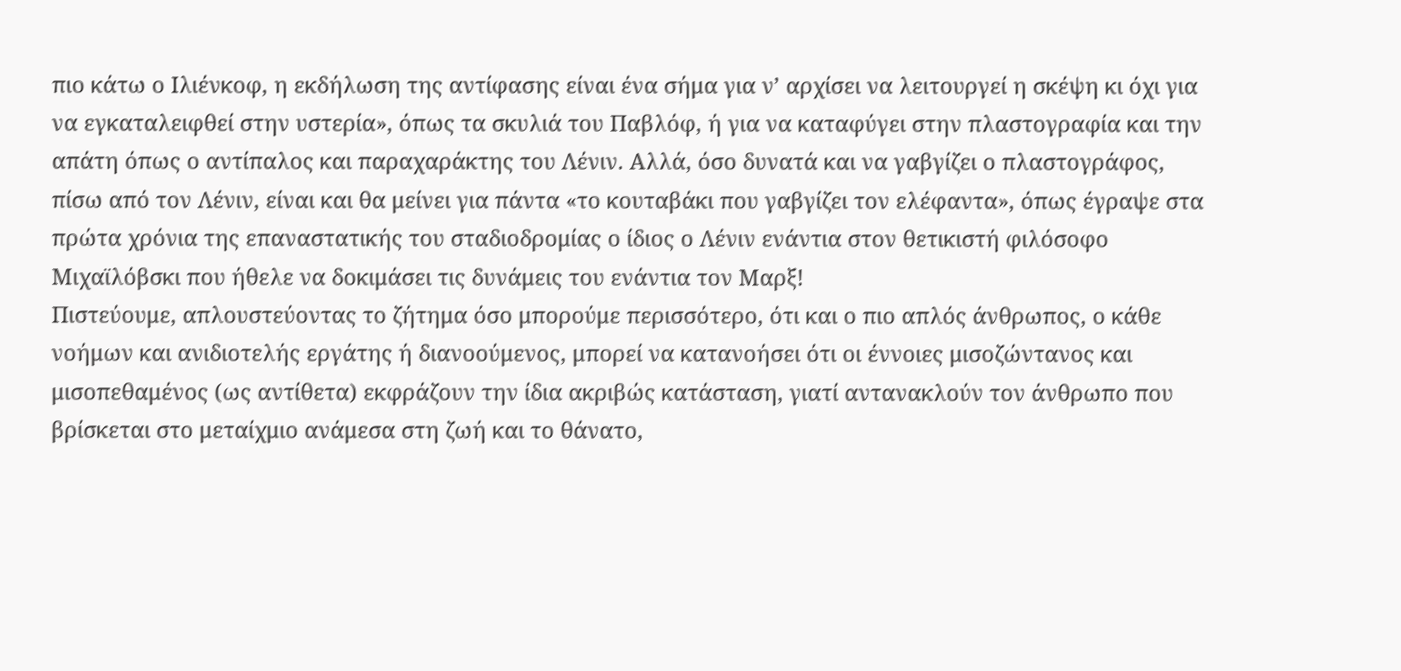πιο κάτω ο Ιλιένκοφ, η εκδήλωση της αντίφασης είναι ένα σήμα για ν’ αρχίσει να λειτουργεί η σκέψη κι όχι για να εγκαταλειφθεί στην υστερία», όπως τα σκυλιά του Παβλόφ, ή για να καταφύγει στην πλαστογραφία και την απάτη όπως ο αντίπαλος και παραχαράκτης του Λένιν. Αλλά, όσο δυνατά και να γαβγίζει ο πλαστογράφος, πίσω από τον Λένιν, είναι και θα μείνει για πάντα «το κουταβάκι που γαβγίζει τον ελέφαντα», όπως έγραψε στα πρώτα χρόνια της επαναστατικής του σταδιοδρομίας ο ίδιος ο Λένιν ενάντια στον θετικιστή φιλόσοφο Μιχαϊλόβσκι που ήθελε να δοκιμάσει τις δυνάμεις του ενάντια τον Μαρξ!
Πιστεύουμε, απλουστεύοντας το ζήτημα όσο μπορούμε περισσότερο, ότι και ο πιο απλός άνθρωπος, ο κάθε νοήμων και ανιδιοτελής εργάτης ή διανοούμενος, μπορεί να κατανοήσει ότι οι έννοιες μισοζώντανος και μισοπεθαμένος (ως αντίθετα) εκφράζουν την ίδια ακριβώς κατάσταση, γιατί αντανακλούν τον άνθρωπο που βρίσκεται στο μεταίχμιο ανάμεσα στη ζωή και το θάνατο,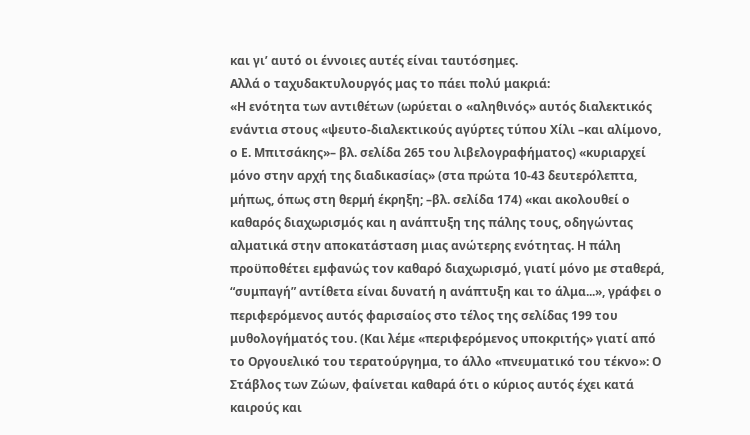και γι’ αυτό οι έννοιες αυτές είναι ταυτόσημες.
Αλλά ο ταχυδακτυλουργός μας το πάει πολύ μακριά:
«Η ενότητα των αντιθέτων (ωρύεται ο «αληθινός» αυτός διαλεκτικός ενάντια στους «ψευτο-διαλεκτικούς αγύρτες τύπου Χίλι –και αλίμονο, ο Ε. Μπιτσάκης»– βλ. σελίδα 265 του λιβελογραφήματος) «κυριαρχεί μόνο στην αρχή της διαδικασίας» (στα πρώτα 10-43 δευτερόλεπτα, μήπως, όπως στη θερμή έκρηξη; –βλ. σελίδα 174) «και ακολουθεί ο καθαρός διαχωρισμός και η ανάπτυξη της πάλης τους, οδηγώντας αλματικά στην αποκατάσταση μιας ανώτερης ενότητας. Η πάλη προϋποθέτει εμφανώς τον καθαρό διαχωρισμό, γιατί μόνο με σταθερά, “συμπαγή” αντίθετα είναι δυνατή η ανάπτυξη και το άλμα...», γράφει ο περιφερόμενος αυτός φαρισαίος στο τέλος της σελίδας 199 του μυθολογήματός του. (Και λέμε «περιφερόμενος υποκριτής» γιατί από το Οργουελικό του τερατούργημα, το άλλο «πνευματικό του τέκνο»: Ο Στάβλος των Ζώων, φαίνεται καθαρά ότι ο κύριος αυτός έχει κατά καιρούς και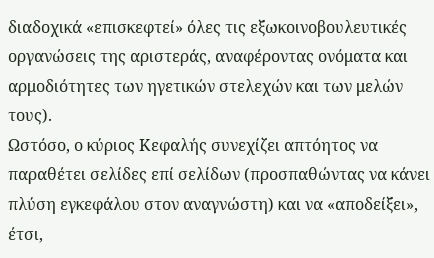διαδοχικά «επισκεφτεί» όλες τις εξωκοινοβουλευτικές οργανώσεις της αριστεράς, αναφέροντας ονόματα και αρμοδιότητες των ηγετικών στελεχών και των μελών τους).
Ωστόσο, ο κύριος Κεφαλής συνεχίζει απτόητος να παραθέτει σελίδες επί σελίδων (προσπαθώντας να κάνει πλύση εγκεφάλου στον αναγνώστη) και να «αποδείξει», έτσι,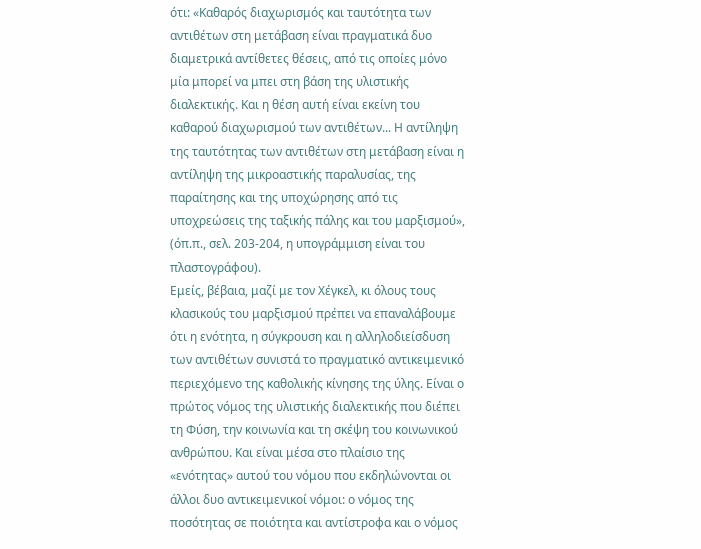ότι: «Καθαρός διαχωρισμός και ταυτότητα των αντιθέτων στη μετάβαση είναι πραγματικά δυο διαμετρικά αντίθετες θέσεις, από τις οποίες μόνο μία μπορεί να μπει στη βάση της υλιστικής διαλεκτικής. Και η θέση αυτή είναι εκείνη του καθαρού διαχωρισμού των αντιθέτων... Η αντίληψη της ταυτότητας των αντιθέτων στη μετάβαση είναι η αντίληψη της μικροαστικής παραλυσίας, της παραίτησης και της υποχώρησης από τις υποχρεώσεις της ταξικής πάλης και του μαρξισμού», (όπ.π., σελ. 203-204, η υπογράμμιση είναι του πλαστογράφου).
Εμείς, βέβαια, μαζί με τον Χέγκελ, κι όλους τους κλασικούς του μαρξισμού πρέπει να επαναλάβουμε ότι η ενότητα, η σύγκρουση και η αλληλοδιείσδυση των αντιθέτων συνιστά το πραγματικό αντικειμενικό περιεχόμενο της καθολικής κίνησης της ύλης. Είναι ο πρώτος νόμος της υλιστικής διαλεκτικής που διέπει τη Φύση, την κοινωνία και τη σκέψη του κοινωνικού ανθρώπου. Και είναι μέσα στο πλαίσιο της «ενότητας» αυτού του νόμου που εκδηλώνονται οι άλλοι δυο αντικειμενικοί νόμοι: ο νόμος της ποσότητας σε ποιότητα και αντίστροφα και ο νόμος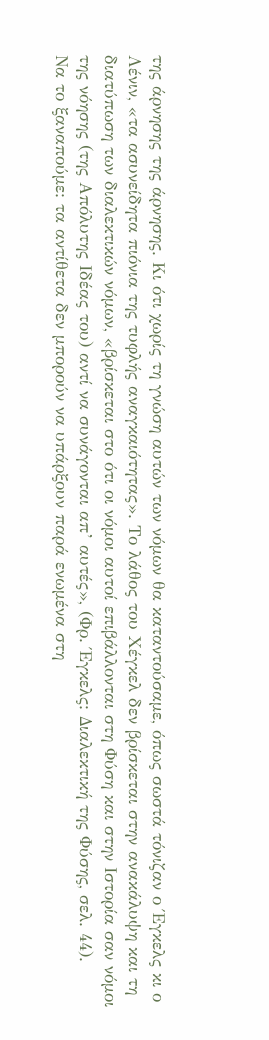της άρνησης της άρνησης. Κι ότι χωρίς τη γνώση αυτών των νόμων θα καταντούσαμε, όπως σωστά τόνιζαν ο Έγκελς κι ο Λένιν, «τα ασυνείδητα πιόνια της τυφλής αναγκαιότητας». Το λάθος του Χέγκελ δεν βρίσκεται στην ανακάλυψη και τη διατύπωση των διαλεκτικών νόμων, «βρίσκεται στο ότι οι νόμοι αυτοί επιβάλλονται στη Φύση και στην Ιστορία σαν νόμοι της νόησης (της Απόλυτης Ιδέας του) αντί να συνάγονται απ’ αυτές», (Φρ. Έγκελς: Διαλεκτική της Φύσης, σελ. 44).
Να το ξαναπούμε: τα αντίθετα δεν μπορούν να υπάρξουν παρά ενωμένα στη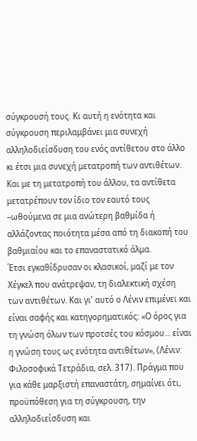σύγκρουσή τους. Κι αυτή η ενότητα και σύγκρουση περιλαμβάνει μια συνεχή αλληλοδιείσδυση του ενός αντίθετου στο άλλο κι έτσι μια συνεχή μετατροπή των αντιθέτων. Και με τη μετατροπή του άλλου, τα αντίθετα μετατρέπουν τον ίδιο τον εαυτό τους –ωθούμενα σε μια ανώτερη βαθμίδα ή αλλάζοντας ποιότητα μέσα από τη διακοπή του βαθμιαίου και το επαναστατικό άλμα.
Έτσι εγκαθίδρυσαν οι κλασικοί, μαζί με τον Χέγκελ που ανάτρεψαν, τη διαλεκτική σχέση των αντιθέτων. Και γι’ αυτό ο Λένιν επιμένει και είναι σαφής και κατηγορηματικός: «Ο όρος για τη γνώση όλων των προτσές του κόσμου... είναι η γνώση τους ως ενότητα αντιθέτων», (Λένιν: Φιλοσοφικά Τετράδια, σελ. 317). Πράγμα που για κάθε μαρξιστή επαναστάτη, σημαίνει ότι, προϋπόθεση για τη σύγκρουση, την αλληλοδιείσδυση και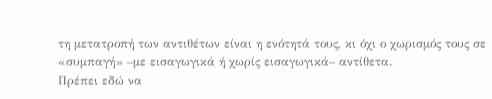τη μετατροπή των αντιθέτων είναι η ενότητά τους, κι όχι ο χωρισμός τους σε «συμπαγή» –με εισαγωγικά ή χωρίς εισαγωγικά– αντίθετα.
Πρέπει εδώ να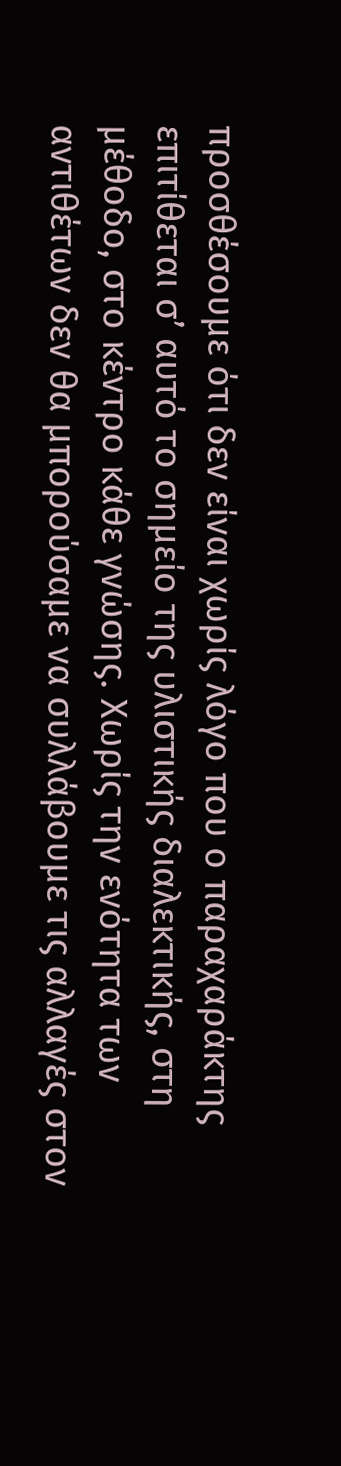προσθέσουμε ότι δεν είναι χωρίς λόγο που ο παραχαράκτης επιτίθεται σ’ αυτό το σημείο της υλιστικής διαλεκτικής, στη μέθοδο, στο κέντρο κάθε γνώσης. Χωρίς την ενότητα των αντιθέτων δεν θα μπορούσαμε να συλλάβουμε τις αλλαγές στον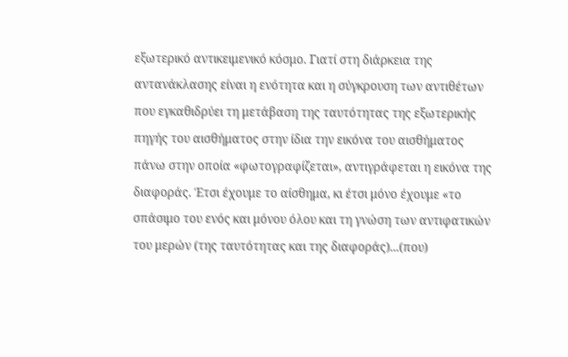εξωτερικό αντικειμενικό κόσμο. Γιατί στη διάρκεια της αντανάκλασης είναι η ενότητα και η σύγκρουση των αντιθέτων που εγκαθιδρύει τη μετάβαση της ταυτότητας της εξωτερικής πηγής του αισθήματος στην ίδια την εικόνα του αισθήματος πάνω στην οποία «φωτογραφίζεται», αντιγράφεται η εικόνα της διαφοράς. Έτσι έχουμε το αίσθημα, κι έτσι μόνο έχουμε «το σπάσιμο του ενός και μόνου όλου και τη γνώση των αντιφατικών του μερών (της ταυτότητας και της διαφοράς)...(που)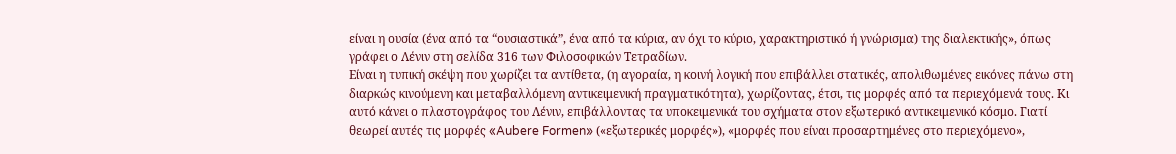είναι η ουσία (ένα από τα “ουσιαστικά”, ένα από τα κύρια, αν όχι το κύριο, χαρακτηριστικό ή γνώρισμα) της διαλεκτικής», όπως γράφει ο Λένιν στη σελίδα 316 των Φιλοσοφικών Τετραδίων.
Είναι η τυπική σκέψη που χωρίζει τα αντίθετα, (η αγοραία, η κοινή λογική που επιβάλλει στατικές, απολιθωμένες εικόνες πάνω στη διαρκώς κινούμενη και μεταβαλλόμενη αντικειμενική πραγματικότητα), χωρίζοντας, έτσι, τις μορφές από τα περιεχόμενά τους. Κι αυτό κάνει ο πλαστογράφος του Λένιν, επιβάλλοντας τα υποκειμενικά του σχήματα στον εξωτερικό αντικειμενικό κόσμο. Γιατί θεωρεί αυτές τις μορφές «Aubere Formen» («εξωτερικές μορφές»), «μορφές που είναι προσαρτημένες στο περιεχόμενο»,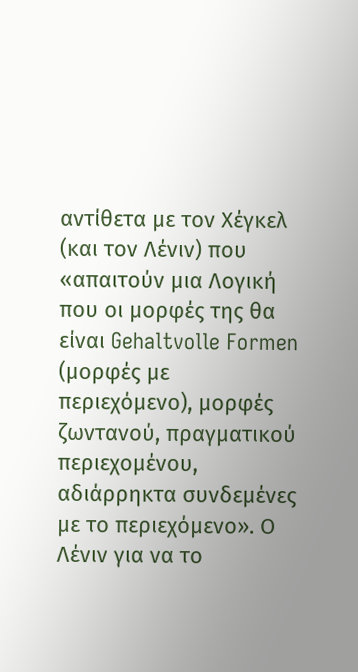αντίθετα με τον Χέγκελ (και τον Λένιν) που «απαιτούν μια Λογική που οι μορφές της θα είναι Gehaltvolle Formen (μορφές με περιεχόμενο), μορφές ζωντανού, πραγματικού περιεχομένου, αδιάρρηκτα συνδεμένες με το περιεχόμενο». Ο Λένιν για να το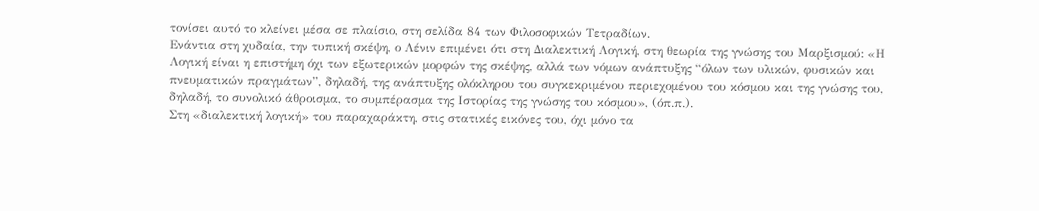τονίσει αυτό το κλείνει μέσα σε πλαίσιο, στη σελίδα 84 των Φιλοσοφικών Τετραδίων.
Ενάντια στη χυδαία, την τυπική σκέψη, ο Λένιν επιμένει ότι στη Διαλεκτική Λογική, στη θεωρία της γνώσης του Μαρξισμού: «Η Λογική είναι η επιστήμη όχι των εξωτερικών μορφών της σκέψης, αλλά των νόμων ανάπτυξης “όλων των υλικών, φυσικών και πνευματικών πραγμάτων”, δηλαδή, της ανάπτυξης ολόκληρου του συγκεκριμένου περιεχομένου του κόσμου και της γνώσης του, δηλαδή, το συνολικό άθροισμα, το συμπέρασμα της Ιστορίας της γνώσης του κόσμου», (όπ.π.).
Στη «διαλεκτική λογική» του παραχαράκτη, στις στατικές εικόνες του, όχι μόνο τα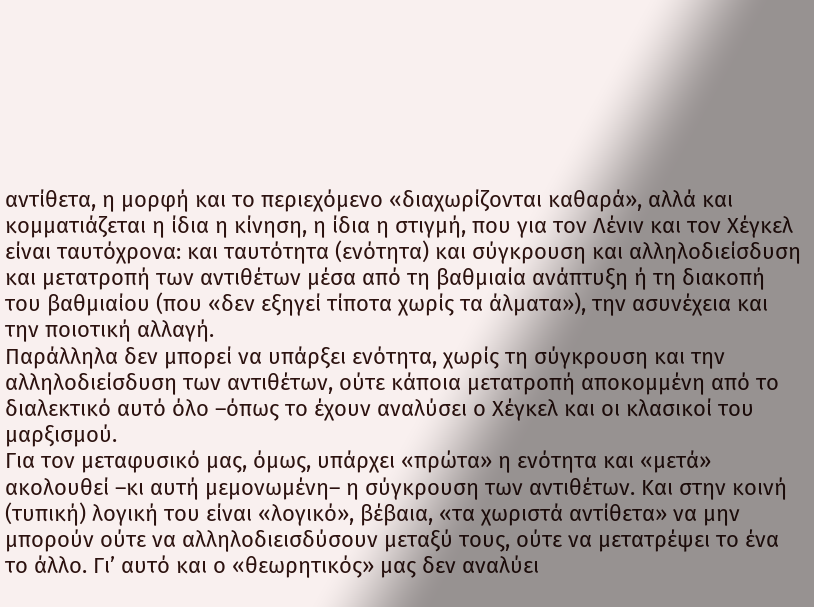αντίθετα, η μορφή και το περιεχόμενο «διαχωρίζονται καθαρά», αλλά και κομματιάζεται η ίδια η κίνηση, η ίδια η στιγμή, που για τον Λένιν και τον Χέγκελ είναι ταυτόχρονα: και ταυτότητα (ενότητα) και σύγκρουση και αλληλοδιείσδυση και μετατροπή των αντιθέτων μέσα από τη βαθμιαία ανάπτυξη ή τη διακοπή του βαθμιαίου (που «δεν εξηγεί τίποτα χωρίς τα άλματα»), την ασυνέχεια και την ποιοτική αλλαγή.
Παράλληλα δεν μπορεί να υπάρξει ενότητα, χωρίς τη σύγκρουση και την αλληλοδιείσδυση των αντιθέτων, ούτε κάποια μετατροπή αποκομμένη από το διαλεκτικό αυτό όλο –όπως το έχουν αναλύσει ο Χέγκελ και οι κλασικοί του μαρξισμού.
Για τον μεταφυσικό μας, όμως, υπάρχει «πρώτα» η ενότητα και «μετά» ακολουθεί –κι αυτή μεμονωμένη– η σύγκρουση των αντιθέτων. Και στην κοινή (τυπική) λογική του είναι «λογικό», βέβαια, «τα χωριστά αντίθετα» να μην μπορούν ούτε να αλληλοδιεισδύσουν μεταξύ τους, ούτε να μετατρέψει το ένα το άλλο. Γι’ αυτό και ο «θεωρητικός» μας δεν αναλύει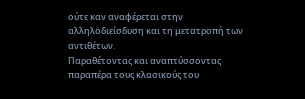ούτε καν αναφέρεται στην αλληλοδιείσδυση και τη μετατροπή των αντιθέτων.
Παραθέτοντας και αναπτύσσοντας παραπέρα τους κλασικούς του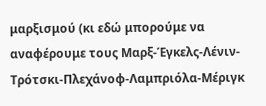μαρξισμού (κι εδώ μπορούμε να αναφέρουμε τους Μαρξ-Έγκελς-Λένιν-Τρότσκι-Πλεχάνοφ-Λαμπριόλα-Μέριγκ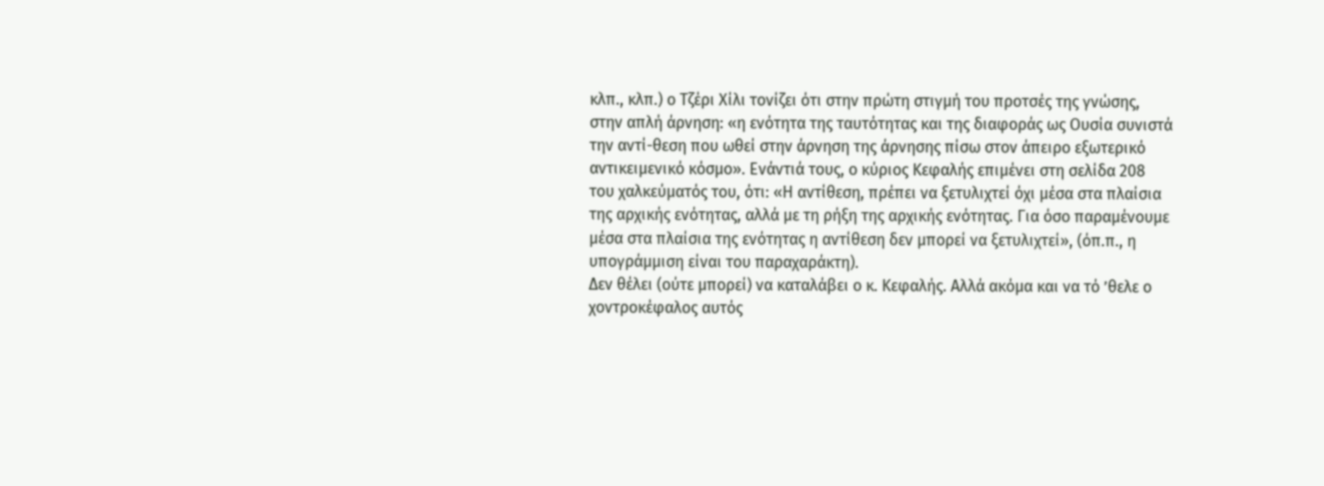κλπ., κλπ.) ο Τζέρι Χίλι τονίζει ότι στην πρώτη στιγμή του προτσές της γνώσης, στην απλή άρνηση: «η ενότητα της ταυτότητας και της διαφοράς ως Ουσία συνιστά την αντί-θεση που ωθεί στην άρνηση της άρνησης πίσω στον άπειρο εξωτερικό αντικειμενικό κόσμο». Ενάντιά τους, ο κύριος Κεφαλής επιμένει στη σελίδα 208 του χαλκεύματός του, ότι: «Η αντίθεση, πρέπει να ξετυλιχτεί όχι μέσα στα πλαίσια της αρχικής ενότητας, αλλά με τη ρήξη της αρχικής ενότητας. Για όσο παραμένουμε μέσα στα πλαίσια της ενότητας η αντίθεση δεν μπορεί να ξετυλιχτεί», (όπ.π., η υπογράμμιση είναι του παραχαράκτη).
Δεν θέλει (ούτε μπορεί) να καταλάβει ο κ. Κεφαλής. Αλλά ακόμα και να τό ’θελε ο χοντροκέφαλος αυτός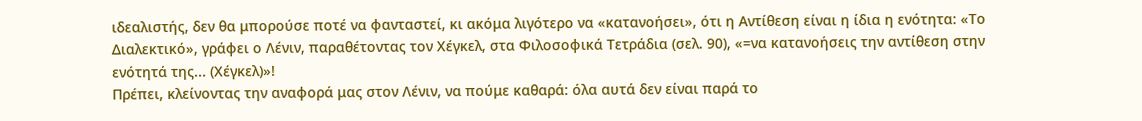ιδεαλιστής, δεν θα μπορούσε ποτέ να φανταστεί, κι ακόμα λιγότερο να «κατανοήσει», ότι η Αντίθεση είναι η ίδια η ενότητα: «Το Διαλεκτικό», γράφει ο Λένιν, παραθέτοντας τον Χέγκελ, στα Φιλοσοφικά Τετράδια (σελ. 90), «=να κατανοήσεις την αντίθεση στην ενότητά της... (Χέγκελ)»!
Πρέπει, κλείνοντας την αναφορά μας στον Λένιν, να πούμε καθαρά: όλα αυτά δεν είναι παρά το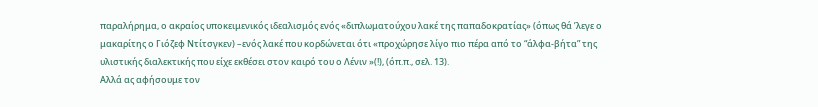παραλήρημα, ο ακραίος υποκειμενικός ιδεαλισμός ενός «διπλωματούχου λακέ της παπαδοκρατίας» (όπως θά ’λεγε ο μακαρίτης ο Γιόζεφ Ντίτσγκεν) –ενός λακέ που κορδώνεται ότι «προχώρησε λίγο πιο πέρα από το “άλφα-βήτα” της υλιστικής διαλεκτικής που είχε εκθέσει στον καιρό του ο Λένιν »(!), (όπ.π., σελ. 13).
Αλλά ας αφήσουμε τον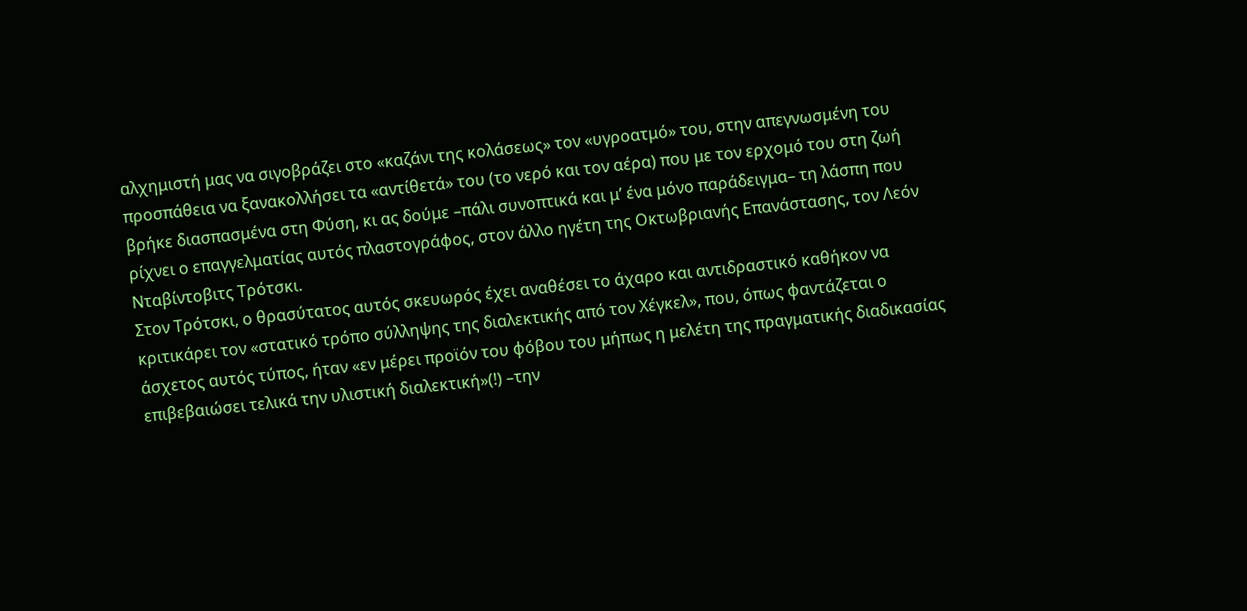αλχημιστή μας να σιγοβράζει στο «καζάνι της κολάσεως» τον «υγροατμό» του, στην απεγνωσμένη του προσπάθεια να ξανακολλήσει τα «αντίθετά» του (το νερό και τον αέρα) που με τον ερχομό του στη ζωή βρήκε διασπασμένα στη Φύση, κι ας δούμε –πάλι συνοπτικά και μ’ ένα μόνο παράδειγμα– τη λάσπη που ρίχνει ο επαγγελματίας αυτός πλαστογράφος, στον άλλο ηγέτη της Οκτωβριανής Επανάστασης, τον Λεόν Νταβίντοβιτς Τρότσκι.
Στον Τρότσκι, ο θρασύτατος αυτός σκευωρός έχει αναθέσει το άχαρο και αντιδραστικό καθήκον να κριτικάρει τον «στατικό τρόπο σύλληψης της διαλεκτικής από τον Χέγκελ», που, όπως φαντάζεται ο άσχετος αυτός τύπος, ήταν «εν μέρει προϊόν του φόβου του μήπως η μελέτη της πραγματικής διαδικασίας επιβεβαιώσει τελικά την υλιστική διαλεκτική»(!) –την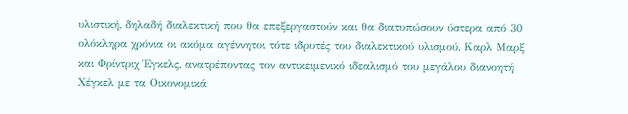υλιστική, δηλαδή διαλεκτική που θα επεξεργαστούν και θα διατυπώσουν ύστερα από 30 ολόκληρα χρόνια οι ακόμα αγέννητοι τότε ιδρυτές του διαλεκτικού υλισμού, Καρλ Μαρξ και Φρίντριχ Έγκελς, ανατρέποντας τον αντικειμενικό ιδεαλισμό του μεγάλου διανοητή Χέγκελ με τα Οικονομικά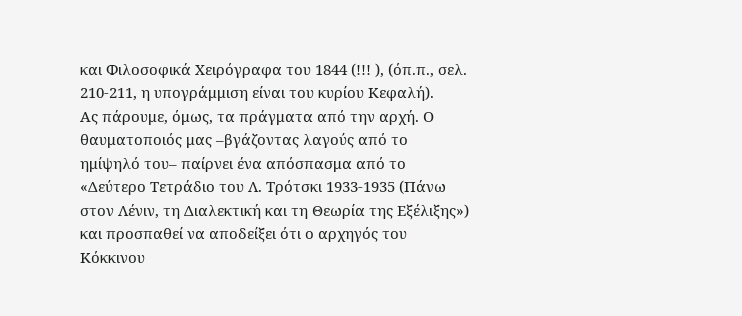και Φιλοσοφικά Χειρόγραφα του 1844 (!!! ), (όπ.π., σελ. 210-211, η υπογράμμιση είναι του κυρίου Κεφαλή).
Ας πάρουμε, όμως, τα πράγματα από την αρχή. Ο θαυματοποιός μας –βγάζοντας λαγούς από το ημίψηλό του– παίρνει ένα απόσπασμα από το «Δεύτερο Τετράδιο του Λ. Τρότσκι 1933-1935 (Πάνω στον Λένιν, τη Διαλεκτική και τη Θεωρία της Εξέλιξης») και προσπαθεί να αποδείξει ότι ο αρχηγός του Κόκκινου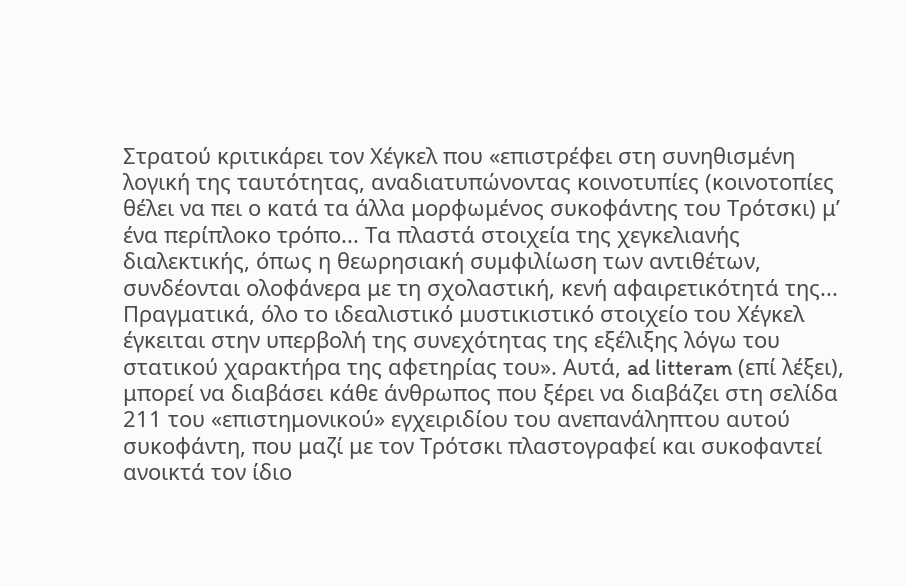Στρατού κριτικάρει τον Χέγκελ που «επιστρέφει στη συνηθισμένη λογική της ταυτότητας, αναδιατυπώνοντας κοινοτυπίες (κοινοτοπίες θέλει να πει ο κατά τα άλλα μορφωμένος συκοφάντης του Τρότσκι) μ’ ένα περίπλοκο τρόπο... Τα πλαστά στοιχεία της χεγκελιανής διαλεκτικής, όπως η θεωρησιακή συμφιλίωση των αντιθέτων, συνδέονται ολοφάνερα με τη σχολαστική, κενή αφαιρετικότητά της... Πραγματικά, όλο το ιδεαλιστικό μυστικιστικό στοιχείο του Χέγκελ έγκειται στην υπερβολή της συνεχότητας της εξέλιξης λόγω του στατικού χαρακτήρα της αφετηρίας του». Αυτά, ad litteram (επί λέξει), μπορεί να διαβάσει κάθε άνθρωπος που ξέρει να διαβάζει στη σελίδα 211 του «επιστημονικού» εγχειριδίου του ανεπανάληπτου αυτού συκοφάντη, που μαζί με τον Τρότσκι πλαστογραφεί και συκοφαντεί ανοικτά τον ίδιο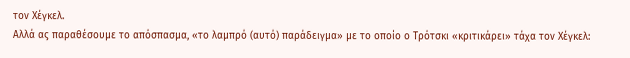τον Χέγκελ.
Αλλά ας παραθέσουμε το απόσπασμα, «το λαμπρό (αυτό) παράδειγμα» με το οποίο ο Τρότσκι «κριτικάρει» τάχα τον Χέγκελ: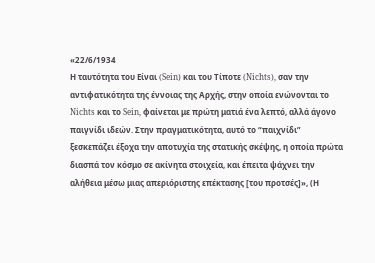«22/6/1934
Η ταυτότητα του Είναι (Sein) και του Τίποτε (Nichts), σαν την αντιφατικότητα της έννοιας της Αρχής, στην οποία ενώνονται το Nichts και το Sein, φαίνεται με πρώτη ματιά ένα λεπτό, αλλά άγονο παιγνίδι ιδεών. Στην πραγματικότητα, αυτό το “παιχνίδι” ξεσκεπάζει έξοχα την αποτυχία της στατικής σκέψης, η οποία πρώτα διασπά τον κόσμο σε ακίνητα στοιχεία, και έπειτα ψάχνει την αλήθεια μέσω μιας απεριόριστης επέκτασης [του προτσές]», (Η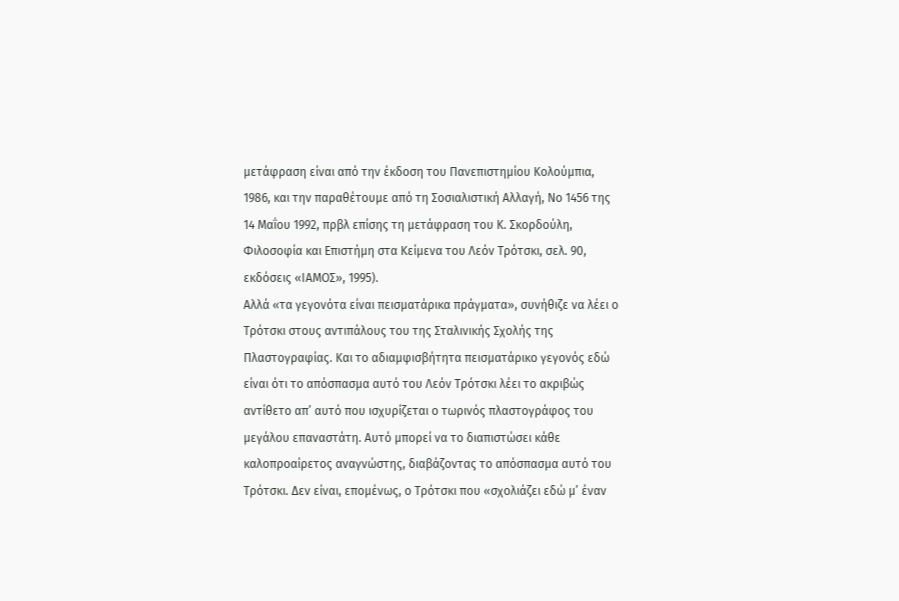μετάφραση είναι από την έκδοση του Πανεπιστημίου Κολούμπια, 1986, και την παραθέτουμε από τη Σοσιαλιστική Αλλαγή, Νο 1456 της 14 Μαΐου 1992, πρβλ επίσης τη μετάφραση του Κ. Σκορδούλη, Φιλοσοφία και Επιστήμη στα Κείμενα του Λεόν Τρότσκι, σελ. 90, εκδόσεις «ΙΑΜΟΣ», 1995).
Αλλά «τα γεγονότα είναι πεισματάρικα πράγματα», συνήθιζε να λέει ο Τρότσκι στους αντιπάλους του της Σταλινικής Σχολής της Πλαστογραφίας. Και το αδιαμφισβήτητα πεισματάρικο γεγονός εδώ είναι ότι το απόσπασμα αυτό του Λεόν Τρότσκι λέει το ακριβώς αντίθετο απ’ αυτό που ισχυρίζεται ο τωρινός πλαστογράφος του μεγάλου επαναστάτη. Αυτό μπορεί να το διαπιστώσει κάθε καλοπροαίρετος αναγνώστης, διαβάζοντας το απόσπασμα αυτό του Τρότσκι. Δεν είναι, επομένως, ο Τρότσκι που «σχολιάζει εδώ μ’ έναν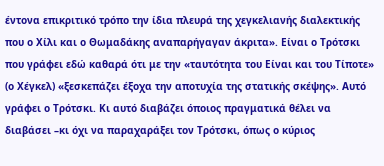έντονα επικριτικό τρόπο την ίδια πλευρά της χεγκελιανής διαλεκτικής που ο Χίλι και ο Θωμαδάκης αναπαρήγαγαν άκριτα». Είναι ο Τρότσκι που γράφει εδώ καθαρά ότι με την «ταυτότητα του Είναι και του Τίποτε» (ο Χέγκελ) «ξεσκεπάζει έξοχα την αποτυχία της στατικής σκέψης». Αυτό γράφει ο Τρότσκι. Κι αυτό διαβάζει όποιος πραγματικά θέλει να διαβάσει –κι όχι να παραχαράξει τον Τρότσκι, όπως ο κύριος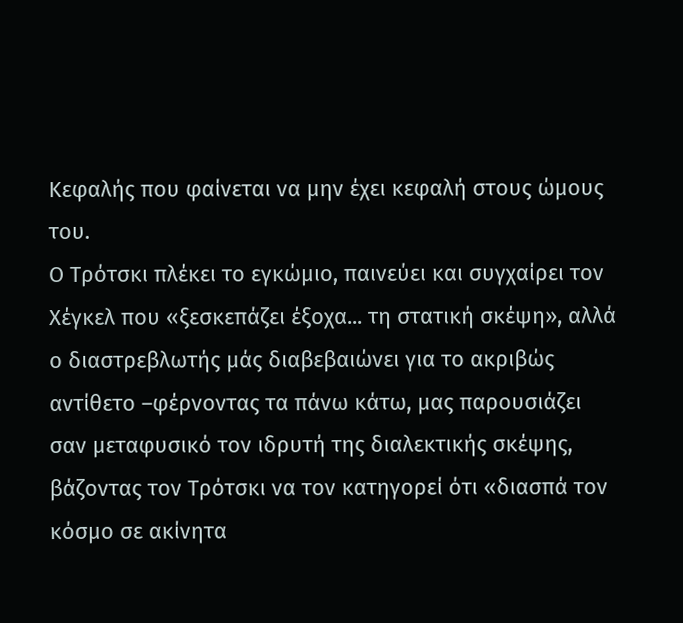Κεφαλής που φαίνεται να μην έχει κεφαλή στους ώμους του.
Ο Τρότσκι πλέκει το εγκώμιο, παινεύει και συγχαίρει τον Χέγκελ που «ξεσκεπάζει έξοχα... τη στατική σκέψη», αλλά ο διαστρεβλωτής μάς διαβεβαιώνει για το ακριβώς αντίθετο –φέρνοντας τα πάνω κάτω, μας παρουσιάζει σαν μεταφυσικό τον ιδρυτή της διαλεκτικής σκέψης, βάζοντας τον Τρότσκι να τον κατηγορεί ότι «διασπά τον κόσμο σε ακίνητα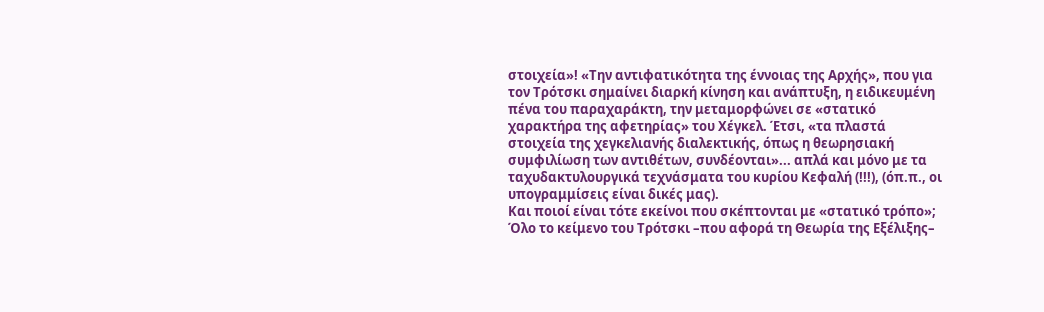στοιχεία»! «Την αντιφατικότητα της έννοιας της Αρχής», που για τον Τρότσκι σημαίνει διαρκή κίνηση και ανάπτυξη, η ειδικευμένη πένα του παραχαράκτη, την μεταμορφώνει σε «στατικό χαρακτήρα της αφετηρίας» του Χέγκελ. Έτσι, «τα πλαστά στοιχεία της χεγκελιανής διαλεκτικής, όπως η θεωρησιακή συμφιλίωση των αντιθέτων, συνδέονται»... απλά και μόνο με τα ταχυδακτυλουργικά τεχνάσματα του κυρίου Κεφαλή (!!!), (όπ.π., οι υπογραμμίσεις είναι δικές μας).
Και ποιοί είναι τότε εκείνοι που σκέπτονται με «στατικό τρόπο»; Όλο το κείμενο του Τρότσκι –που αφορά τη Θεωρία της Εξέλιξης–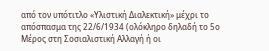από τον υπότιτλο «Υλιστική Διαλεκτική» μέχρι το απόσπασμα της 22/6/1934 (ολόκληρο δηλαδή το 5ο Μέρος στη Σοσιαλιστική Αλλαγή ή οι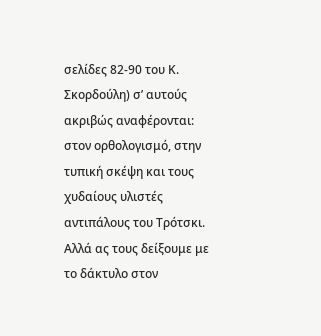σελίδες 82-90 του Κ. Σκορδούλη) σ’ αυτούς ακριβώς αναφέρονται: στον ορθολογισμό, στην τυπική σκέψη και τους χυδαίους υλιστές αντιπάλους του Τρότσκι. Αλλά ας τους δείξουμε με το δάκτυλο στον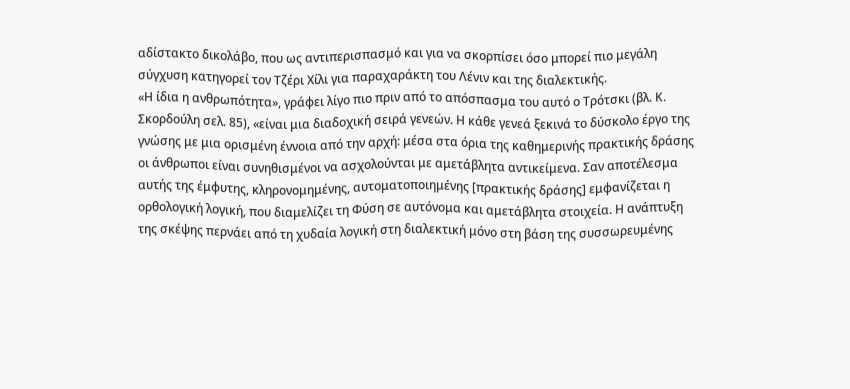αδίστακτο δικολάβο, που ως αντιπερισπασμό και για να σκορπίσει όσο μπορεί πιο μεγάλη σύγχυση κατηγορεί τον Τζέρι Χίλι για παραχαράκτη του Λένιν και της διαλεκτικής.
«Η ίδια η ανθρωπότητα», γράφει λίγο πιο πριν από το απόσπασμα του αυτό ο Τρότσκι (βλ. Κ. Σκορδούλη σελ. 85), «είναι μια διαδοχική σειρά γενεών. Η κάθε γενεά ξεκινά το δύσκολο έργο της γνώσης με μια ορισμένη έννοια από την αρχή: μέσα στα όρια της καθημερινής πρακτικής δράσης οι άνθρωποι είναι συνηθισμένοι να ασχολούνται με αμετάβλητα αντικείμενα. Σαν αποτέλεσμα αυτής της έμφυτης, κληρονομημένης, αυτοματοποιημένης [πρακτικής δράσης] εμφανίζεται η ορθολογική λογική, που διαμελίζει τη Φύση σε αυτόνομα και αμετάβλητα στοιχεία. Η ανάπτυξη της σκέψης περνάει από τη χυδαία λογική στη διαλεκτική μόνο στη βάση της συσσωρευμένης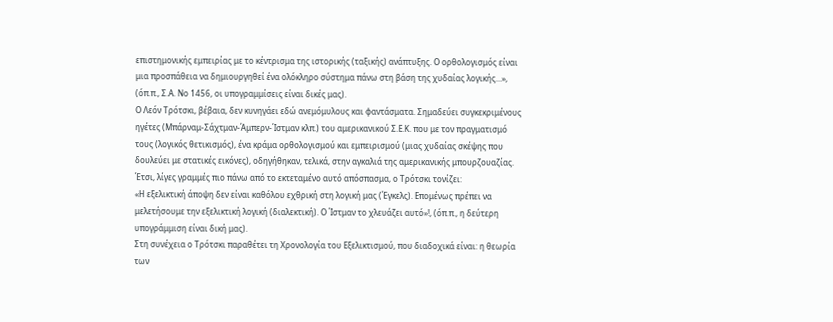επιστημονικής εμπειρίας με το κέντρισμα της ιστορικής (ταξικής) ανάπτυξης. Ο ορθολογισμός είναι μια προσπάθεια να δημιουργηθεί ένα ολόκληρο σύστημα πάνω στη βάση της χυδαίας λογικής...», (όπ.π., Σ.Α. Νο 1456, οι υπογραμμίσεις είναι δικές μας).
Ο Λεόν Τρότσκι, βέβαια, δεν κυνηγάει εδώ ανεμόμυλους και φαντάσματα. Σημαδεύει συγκεκριμένους ηγέτες (Μπάρναμ-Σάχτμαν-Άμπερν-Ίστμαν κλπ.) του αμερικανικού Σ.Ε.Κ. που με τον πραγματισμό τους (λογικός θετικισμός), ένα κράμα ορθολογισμού και εμπειρισμού (μιας χυδαίας σκέψης που δουλεύει με στατικές εικόνες), οδηγήθηκαν, τελικά, στην αγκαλιά της αμερικανικής μπουρζουαζίας. Έτσι, λίγες γραμμές πιο πάνω από το εκτεταμένο αυτό απόσπασμα, ο Τρότσκι τονίζει:
«Η εξελικτική άποψη δεν είναι καθόλου εχθρική στη λογική μας (Έγκελς). Επομένως πρέπει να μελετήσουμε την εξελικτική λογική (διαλεκτική). Ο Ίστμαν το χλευάζει αυτό»!, (όπ.π., η δεύτερη υπογράμμιση είναι δική μας).
Στη συνέχεια ο Τρότσκι παραθέτει τη Χρονολογία του Εξελικτισμού, που διαδοχικά είναι: η θεωρία των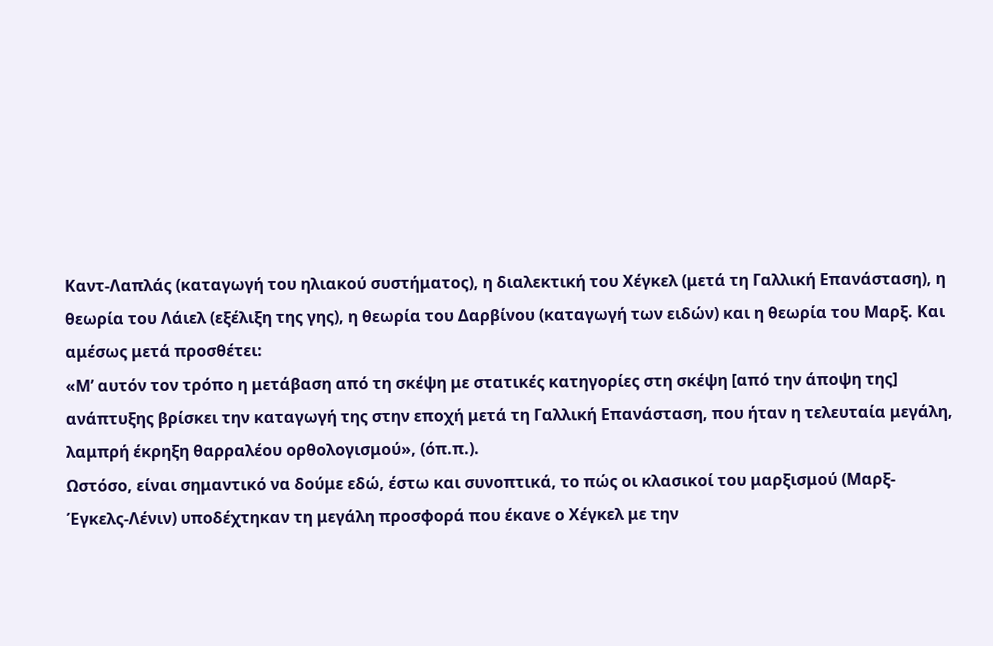Καντ-Λαπλάς (καταγωγή του ηλιακού συστήματος), η διαλεκτική του Χέγκελ (μετά τη Γαλλική Επανάσταση), η θεωρία του Λάιελ (εξέλιξη της γης), η θεωρία του Δαρβίνου (καταγωγή των ειδών) και η θεωρία του Μαρξ. Και αμέσως μετά προσθέτει:
«Μ’ αυτόν τον τρόπο η μετάβαση από τη σκέψη με στατικές κατηγορίες στη σκέψη [από την άποψη της] ανάπτυξης βρίσκει την καταγωγή της στην εποχή μετά τη Γαλλική Επανάσταση, που ήταν η τελευταία μεγάλη, λαμπρή έκρηξη θαρραλέου ορθολογισμού», (όπ.π.).
Ωστόσο, είναι σημαντικό να δούμε εδώ, έστω και συνοπτικά, το πώς οι κλασικοί του μαρξισμού (Μαρξ-Έγκελς-Λένιν) υποδέχτηκαν τη μεγάλη προσφορά που έκανε ο Χέγκελ με την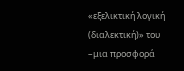«εξελικτική λογική (διαλεκτική)» του –μια προσφορά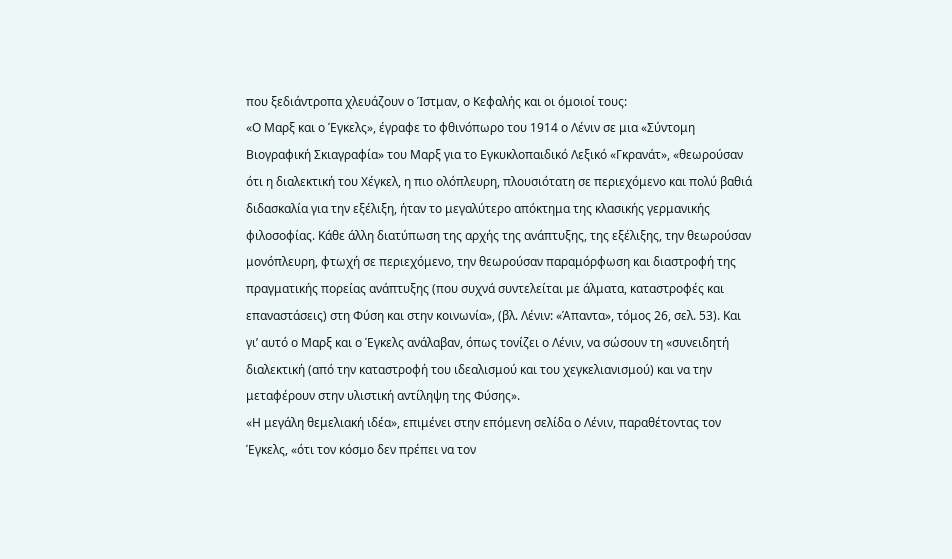που ξεδιάντροπα χλευάζουν ο Ίστμαν, ο Κεφαλής και οι όμοιοί τους:
«Ο Μαρξ και ο Έγκελς», έγραφε το φθινόπωρο του 1914 ο Λένιν σε μια «Σύντομη Βιογραφική Σκιαγραφία» του Μαρξ για το Εγκυκλοπαιδικό Λεξικό «Γκρανάτ», «θεωρούσαν ότι η διαλεκτική του Χέγκελ, η πιο ολόπλευρη, πλουσιότατη σε περιεχόμενο και πολύ βαθιά διδασκαλία για την εξέλιξη, ήταν το μεγαλύτερο απόκτημα της κλασικής γερμανικής φιλοσοφίας. Κάθε άλλη διατύπωση της αρχής της ανάπτυξης, της εξέλιξης, την θεωρούσαν μονόπλευρη, φτωχή σε περιεχόμενο, την θεωρούσαν παραμόρφωση και διαστροφή της πραγματικής πορείας ανάπτυξης (που συχνά συντελείται με άλματα, καταστροφές και επαναστάσεις) στη Φύση και στην κοινωνία», (βλ. Λένιν: «Άπαντα», τόμος 26, σελ. 53). Και γι’ αυτό ο Μαρξ και ο Έγκελς ανάλαβαν, όπως τονίζει ο Λένιν, να σώσουν τη «συνειδητή διαλεκτική (από την καταστροφή του ιδεαλισμού και του χεγκελιανισμού) και να την μεταφέρουν στην υλιστική αντίληψη της Φύσης».
«Η μεγάλη θεμελιακή ιδέα», επιμένει στην επόμενη σελίδα ο Λένιν, παραθέτοντας τον Έγκελς, «ότι τον κόσμο δεν πρέπει να τον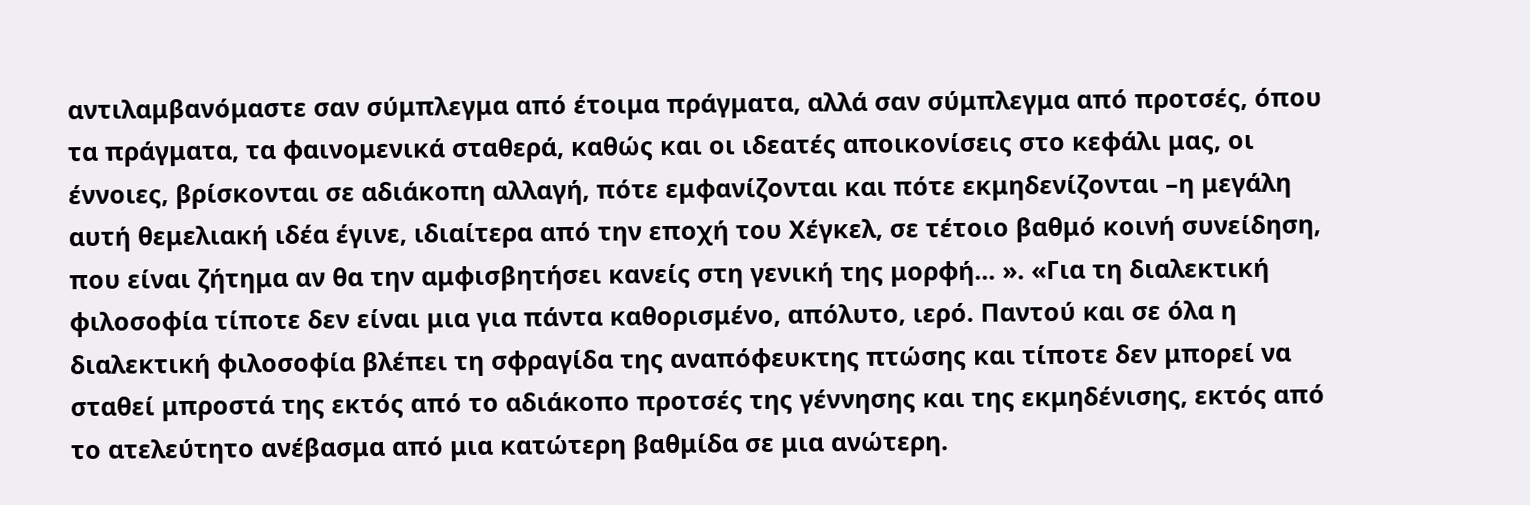αντιλαμβανόμαστε σαν σύμπλεγμα από έτοιμα πράγματα, αλλά σαν σύμπλεγμα από προτσές, όπου τα πράγματα, τα φαινομενικά σταθερά, καθώς και οι ιδεατές αποικονίσεις στο κεφάλι μας, οι έννοιες, βρίσκονται σε αδιάκοπη αλλαγή, πότε εμφανίζονται και πότε εκμηδενίζονται –η μεγάλη αυτή θεμελιακή ιδέα έγινε, ιδιαίτερα από την εποχή του Χέγκελ, σε τέτοιο βαθμό κοινή συνείδηση, που είναι ζήτημα αν θα την αμφισβητήσει κανείς στη γενική της μορφή... ». «Για τη διαλεκτική φιλοσοφία τίποτε δεν είναι μια για πάντα καθορισμένο, απόλυτο, ιερό. Παντού και σε όλα η διαλεκτική φιλοσοφία βλέπει τη σφραγίδα της αναπόφευκτης πτώσης και τίποτε δεν μπορεί να σταθεί μπροστά της εκτός από το αδιάκοπο προτσές της γέννησης και της εκμηδένισης, εκτός από το ατελεύτητο ανέβασμα από μια κατώτερη βαθμίδα σε μια ανώτερη.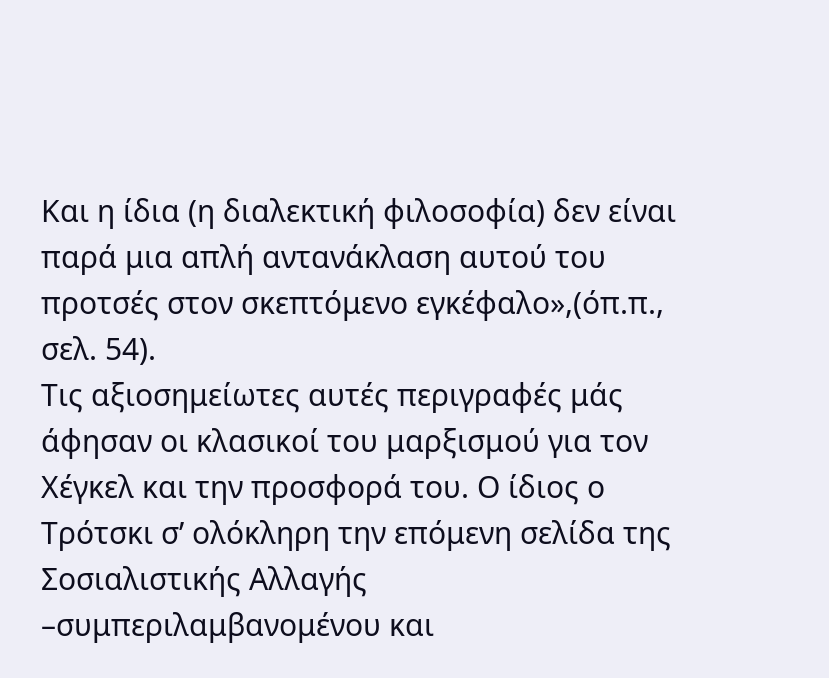Και η ίδια (η διαλεκτική φιλοσοφία) δεν είναι παρά μια απλή αντανάκλαση αυτού του προτσές στον σκεπτόμενο εγκέφαλο»,(όπ.π., σελ. 54).
Τις αξιοσημείωτες αυτές περιγραφές μάς άφησαν οι κλασικοί του μαρξισμού για τον Χέγκελ και την προσφορά του. Ο ίδιος ο Τρότσκι σ’ ολόκληρη την επόμενη σελίδα της Σοσιαλιστικής Αλλαγής –συμπεριλαμβανομένου και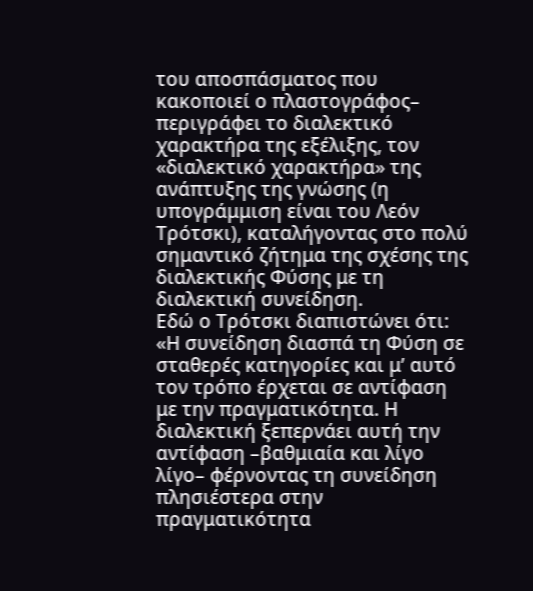του αποσπάσματος που κακοποιεί ο πλαστογράφος– περιγράφει το διαλεκτικό χαρακτήρα της εξέλιξης, τον «διαλεκτικό χαρακτήρα» της ανάπτυξης της γνώσης (η υπογράμμιση είναι του Λεόν Τρότσκι), καταλήγοντας στο πολύ σημαντικό ζήτημα της σχέσης της διαλεκτικής Φύσης με τη διαλεκτική συνείδηση.
Εδώ ο Τρότσκι διαπιστώνει ότι: «Η συνείδηση διασπά τη Φύση σε σταθερές κατηγορίες και μ’ αυτό τον τρόπο έρχεται σε αντίφαση με την πραγματικότητα. Η διαλεκτική ξεπερνάει αυτή την αντίφαση –βαθμιαία και λίγο λίγο– φέρνοντας τη συνείδηση πλησιέστερα στην πραγματικότητα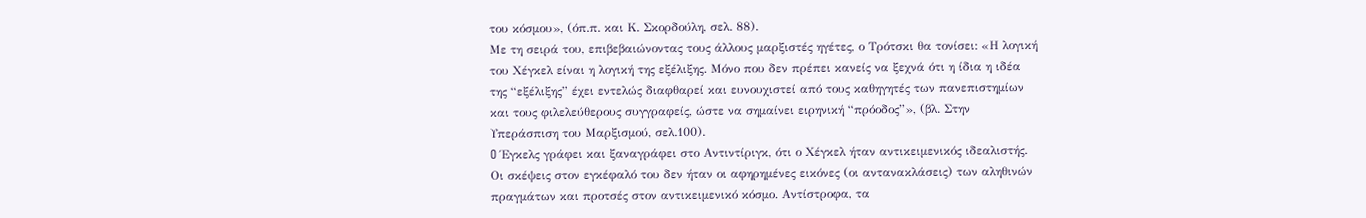του κόσμου», (όπ.π. και Κ. Σκορδούλη, σελ. 88).
Με τη σειρά του, επιβεβαιώνοντας τους άλλους μαρξιστές ηγέτες, ο Τρότσκι θα τονίσει: «Η λογική του Χέγκελ είναι η λογική της εξέλιξης. Μόνο που δεν πρέπει κανείς να ξεχνά ότι η ίδια η ιδέα της “εξέλιξης” έχει εντελώς διαφθαρεί και ευνουχιστεί από τους καθηγητές των πανεπιστημίων και τους φιλελεύθερους συγγραφείς, ώστε να σημαίνει ειρηνική “πρόοδος”», (βλ. Στην Υπεράσπιση του Μαρξισμού, σελ.100).
O Έγκελς γράφει και ξαναγράφει στο Αντιντίριγκ, ότι ο Χέγκελ ήταν αντικειμενικός ιδεαλιστής. Οι σκέψεις στον εγκέφαλό του δεν ήταν οι αφηρημένες εικόνες (οι αντανακλάσεις) των αληθινών πραγμάτων και προτσές στον αντικειμενικό κόσμο. Αντίστροφα, τα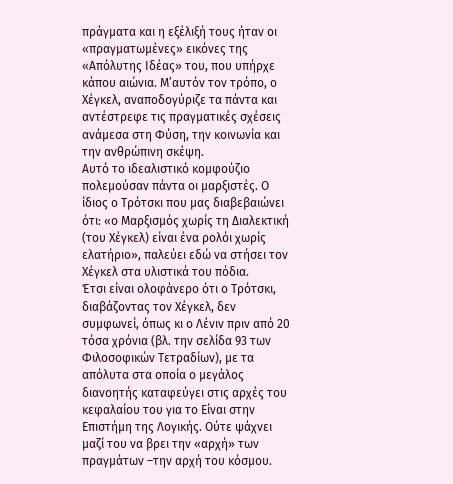πράγματα και η εξέλιξή τους ήταν οι «πραγματωμένες» εικόνες της «Απόλυτης Ιδέας» του, που υπήρχε κάπου αιώνια. Μ’αυτόν τον τρόπο, ο Χέγκελ, αναποδογύριζε τα πάντα και αντέστρεφε τις πραγματικές σχέσεις ανάμεσα στη Φύση, την κοινωνία και την ανθρώπινη σκέψη.
Αυτό το ιδεαλιστικό κομφούζιο πολεμούσαν πάντα οι μαρξιστές. Ο ίδιος ο Τρότσκι που μας διαβεβαιώνει ότι: «ο Μαρξισμός χωρίς τη Διαλεκτική (του Χέγκελ) είναι ένα ρολόι χωρίς ελατήριο», παλεύει εδώ να στήσει τον Χέγκελ στα υλιστικά του πόδια.
Έτσι είναι ολοφάνερο ότι ο Τρότσκι, διαβάζοντας τον Χέγκελ, δεν συμφωνεί, όπως κι ο Λένιν πριν από 20 τόσα χρόνια (βλ. την σελίδα 93 των Φιλοσοφικών Τετραδίων), με τα απόλυτα στα οποία ο μεγάλος διανοητής καταφεύγει στις αρχές του κεφαλαίου του για το Είναι στην Επιστήμη της Λογικής. Ούτε ψάχνει μαζί του να βρει την «αρχή» των πραγμάτων –την αρχή του κόσμου.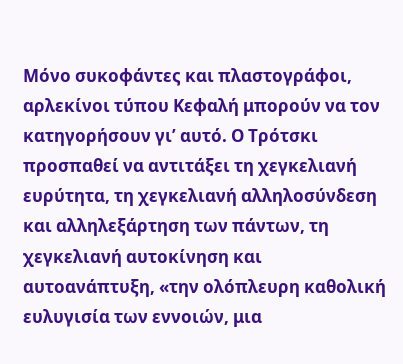Μόνο συκοφάντες και πλαστογράφοι, αρλεκίνοι τύπου Κεφαλή μπορούν να τον κατηγορήσουν γι’ αυτό. Ο Τρότσκι προσπαθεί να αντιτάξει τη χεγκελιανή ευρύτητα, τη χεγκελιανή αλληλοσύνδεση και αλληλεξάρτηση των πάντων, τη χεγκελιανή αυτοκίνηση και αυτοανάπτυξη, «την ολόπλευρη καθολική ευλυγισία των εννοιών, μια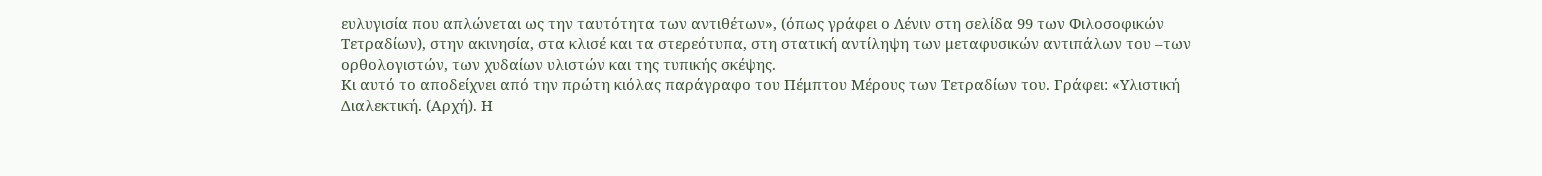ευλυγισία που απλώνεται ως την ταυτότητα των αντιθέτων», (όπως γράφει ο Λένιν στη σελίδα 99 των Φιλοσοφικών Τετραδίων), στην ακινησία, στα κλισέ και τα στερεότυπα, στη στατική αντίληψη των μεταφυσικών αντιπάλων του –των ορθολογιστών, των χυδαίων υλιστών και της τυπικής σκέψης.
Κι αυτό το αποδείχνει από την πρώτη κιόλας παράγραφο του Πέμπτου Μέρους των Τετραδίων του. Γράφει: «Υλιστική Διαλεκτική. (Αρχή). Η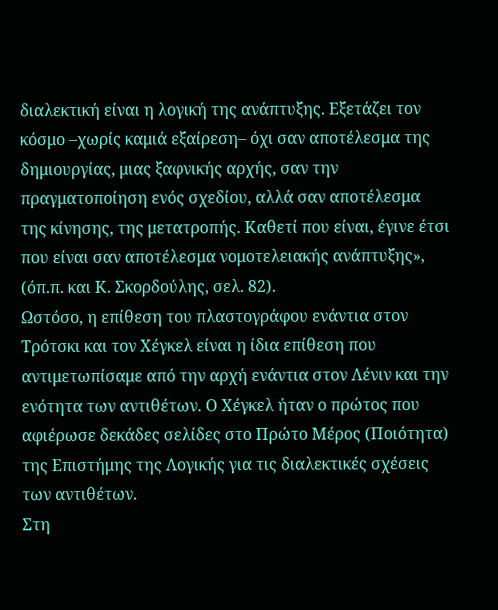διαλεκτική είναι η λογική της ανάπτυξης. Εξετάζει τον κόσμο –χωρίς καμιά εξαίρεση– όχι σαν αποτέλεσμα της δημιουργίας, μιας ξαφνικής αρχής, σαν την πραγματοποίηση ενός σχεδίου, αλλά σαν αποτέλεσμα της κίνησης, της μετατροπής. Καθετί που είναι, έγινε έτσι που είναι σαν αποτέλεσμα νομοτελειακής ανάπτυξης», (όπ.π. και Κ. Σκορδούλης, σελ. 82).
Ωστόσο, η επίθεση του πλαστογράφου ενάντια στον Τρότσκι και τον Χέγκελ είναι η ίδια επίθεση που αντιμετωπίσαμε από την αρχή ενάντια στον Λένιν και την ενότητα των αντιθέτων. Ο Χέγκελ ήταν ο πρώτος που αφιέρωσε δεκάδες σελίδες στο Πρώτο Μέρος (Ποιότητα) της Επιστήμης της Λογικής για τις διαλεκτικές σχέσεις των αντιθέτων.
Στη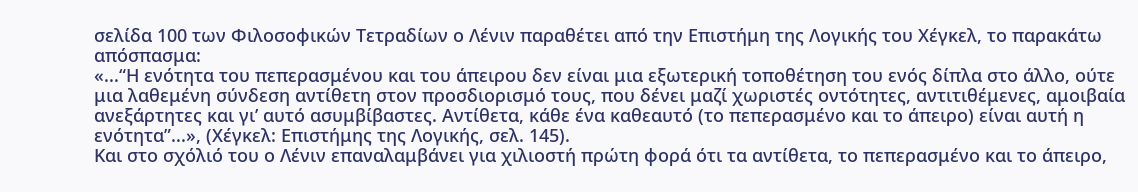σελίδα 100 των Φιλοσοφικών Τετραδίων ο Λένιν παραθέτει από την Επιστήμη της Λογικής του Χέγκελ, το παρακάτω απόσπασμα:
«...“Η ενότητα του πεπερασμένου και του άπειρου δεν είναι μια εξωτερική τοποθέτηση του ενός δίπλα στο άλλο, ούτε μια λαθεμένη σύνδεση αντίθετη στον προσδιορισμό τους, που δένει μαζί χωριστές οντότητες, αντιτιθέμενες, αμοιβαία ανεξάρτητες και γι’ αυτό ασυμβίβαστες. Αντίθετα, κάθε ένα καθεαυτό (το πεπερασμένο και το άπειρο) είναι αυτή η ενότητα”...», (Χέγκελ: Επιστήμης της Λογικής, σελ. 145).
Και στο σχόλιό του ο Λένιν επαναλαμβάνει για χιλιοστή πρώτη φορά ότι τα αντίθετα, το πεπερασμένο και το άπειρο,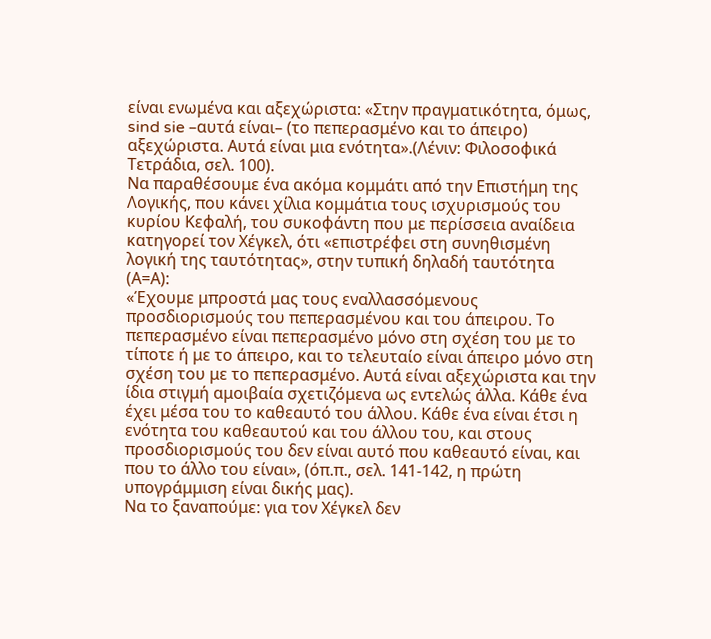είναι ενωμένα και αξεχώριστα: «Στην πραγματικότητα, όμως, sind sie –αυτά είναι– (το πεπερασμένο και το άπειρο) αξεχώριστα. Αυτά είναι μια ενότητα».(Λένιν: Φιλοσοφικά Τετράδια, σελ. 100).
Να παραθέσουμε ένα ακόμα κομμάτι από την Επιστήμη της Λογικής, που κάνει χίλια κομμάτια τους ισχυρισμούς του κυρίου Κεφαλή, του συκοφάντη που με περίσσεια αναίδεια κατηγορεί τον Χέγκελ, ότι «επιστρέφει στη συνηθισμένη λογική της ταυτότητας», στην τυπική δηλαδή ταυτότητα (Α=Α):
«Έχουμε μπροστά μας τους εναλλασσόμενους προσδιορισμούς του πεπερασμένου και του άπειρου. Το πεπερασμένο είναι πεπερασμένο μόνο στη σχέση του με το τίποτε ή με το άπειρο, και το τελευταίο είναι άπειρο μόνο στη σχέση του με το πεπερασμένο. Αυτά είναι αξεχώριστα και την ίδια στιγμή αμοιβαία σχετιζόμενα ως εντελώς άλλα. Κάθε ένα έχει μέσα του το καθεαυτό του άλλου. Κάθε ένα είναι έτσι η ενότητα του καθεαυτού και του άλλου του, και στους προσδιορισμούς του δεν είναι αυτό που καθεαυτό είναι, και που το άλλο του είναι», (όπ.π., σελ. 141-142, η πρώτη υπογράμμιση είναι δικής μας).
Να το ξαναπούμε: για τον Χέγκελ δεν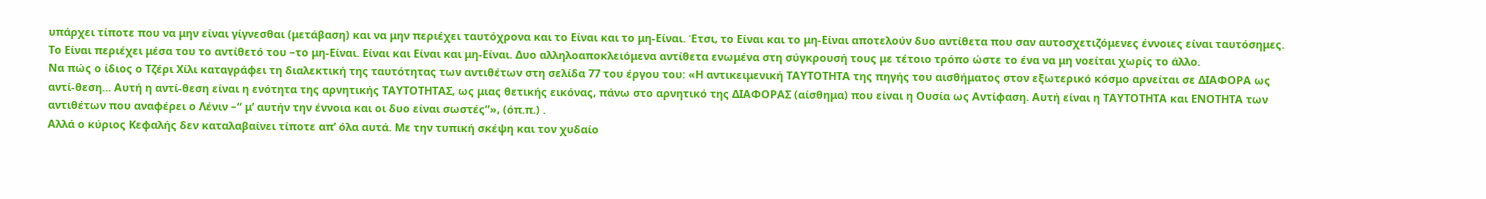υπάρχει τίποτε που να μην είναι γίγνεσθαι (μετάβαση) και να μην περιέχει ταυτόχρονα και το Είναι και το μη-Είναι. Έτσι, το Είναι και το μη-Είναι αποτελούν δυο αντίθετα που σαν αυτοσχετιζόμενες έννοιες είναι ταυτόσημες. Το Είναι περιέχει μέσα του το αντίθετό του –το μη-Είναι. Είναι και Είναι και μη-Είναι. Δυο αλληλοαποκλειόμενα αντίθετα ενωμένα στη σύγκρουσή τους με τέτοιο τρόπο ώστε το ένα να μη νοείται χωρίς το άλλο.
Να πώς ο ίδιος ο Τζέρι Χίλι καταγράφει τη διαλεκτική της ταυτότητας των αντιθέτων στη σελίδα 77 του έργου του: «Η αντικειμενική ΤΑΥΤΟΤΗΤΑ της πηγής του αισθήματος στον εξωτερικό κόσμο αρνείται σε ΔΙΑΦΟΡΑ ως αντί-θεση... Αυτή η αντί-θεση είναι η ενότητα της αρνητικής ΤΑΥΤΟΤΗΤΑΣ, ως μιας θετικής εικόνας, πάνω στο αρνητικό της ΔΙΑΦΟΡΑΣ (αίσθημα) που είναι η Ουσία ως Αντίφαση. Αυτή είναι η ΤΑΥΤΟΤΗΤΑ και ΕΝΟΤΗΤΑ των αντιθέτων που αναφέρει ο Λένιν –“ μ’ αυτήν την έννοια και οι δυο είναι σωστές”», (όπ.π.) .
Αλλά ο κύριος Κεφαλής δεν καταλαβαίνει τίποτε απ’ όλα αυτά. Με την τυπική σκέψη και τον χυδαίο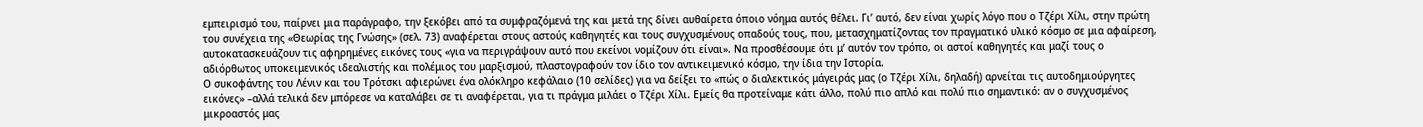εμπειρισμό του, παίρνει μια παράγραφο, την ξεκόβει από τα συμφραζόμενά της και μετά της δίνει αυθαίρετα όποιο νόημα αυτός θέλει. Γι’ αυτό, δεν είναι χωρίς λόγο που ο Τζέρι Χίλι, στην πρώτη του συνέχεια της «Θεωρίας της Γνώσης» (σελ. 73) αναφέρεται στους αστούς καθηγητές και τους συγχυσμένους οπαδούς τους, που, μετασχηματίζοντας τον πραγματικό υλικό κόσμο σε μια αφαίρεση, αυτοκατασκευάζουν τις αφηρημένες εικόνες τους «για να περιγράψουν αυτό που εκείνοι νομίζουν ότι είναι». Να προσθέσουμε ότι μ’ αυτόν τον τρόπο, οι αστοί καθηγητές και μαζί τους ο αδιόρθωτος υποκειμενικός ιδεαλιστής και πολέμιος του μαρξισμού, πλαστογραφούν τον ίδιο τον αντικειμενικό κόσμο, την ίδια την Ιστορία.
Ο συκοφάντης του Λένιν και του Τρότσκι αφιερώνει ένα ολόκληρο κεφάλαιο (10 σελίδες) για να δείξει το «πώς ο διαλεκτικός μάγειράς μας (ο Τζέρι Χίλι, δηλαδή) αρνείται τις αυτοδημιούργητες εικόνες» –αλλά τελικά δεν μπόρεσε να καταλάβει σε τι αναφέρεται, για τι πράγμα μιλάει ο Τζέρι Χίλι. Εμείς θα προτείναμε κάτι άλλο, πολύ πιο απλό και πολύ πιο σημαντικό: αν ο συγχυσμένος μικροαστός μας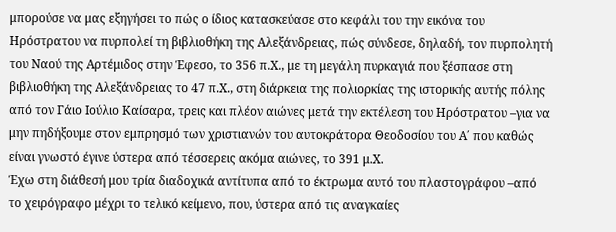μπορούσε να μας εξηγήσει το πώς ο ίδιος κατασκεύασε στο κεφάλι του την εικόνα του Ηρόστρατου να πυρπολεί τη βιβλιοθήκη της Αλεξάνδρειας, πώς σύνδεσε, δηλαδή, τον πυρπολητή του Ναού της Αρτέμιδος στην Έφεσο, το 356 π.Χ., με τη μεγάλη πυρκαγιά που ξέσπασε στη βιβλιοθήκη της Αλεξάνδρειας το 47 π.Χ., στη διάρκεια της πολιορκίας της ιστορικής αυτής πόλης από τον Γάιο Ιούλιο Καίσαρα, τρεις και πλέον αιώνες μετά την εκτέλεση του Ηρόστρατου –για να μην πηδήξουμε στον εμπρησμό των χριστιανών του αυτοκράτορα Θεοδοσίου του Α΄ που καθώς είναι γνωστό έγινε ύστερα από τέσσερεις ακόμα αιώνες, το 391 μ.Χ.
Έχω στη διάθεσή μου τρία διαδοχικά αντίτυπα από το έκτρωμα αυτό του πλαστογράφου –από το χειρόγραφο μέχρι το τελικό κείμενο, που, ύστερα από τις αναγκαίες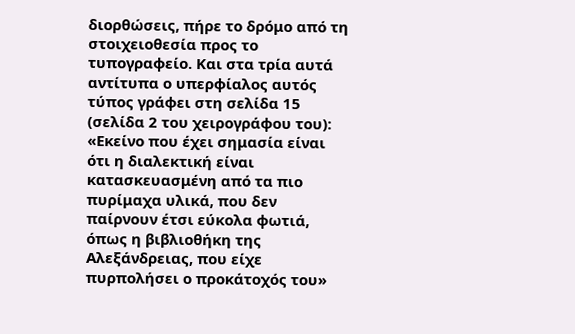διορθώσεις, πήρε το δρόμο από τη στοιχειοθεσία προς το τυπογραφείο. Και στα τρία αυτά αντίτυπα ο υπερφίαλος αυτός τύπος γράφει στη σελίδα 15 (σελίδα 2 του χειρογράφου του): «Εκείνο που έχει σημασία είναι ότι η διαλεκτική είναι κατασκευασμένη από τα πιο πυρίμαχα υλικά, που δεν παίρνουν έτσι εύκολα φωτιά, όπως η βιβλιοθήκη της Αλεξάνδρειας, που είχε πυρπολήσει ο προκάτοχός του»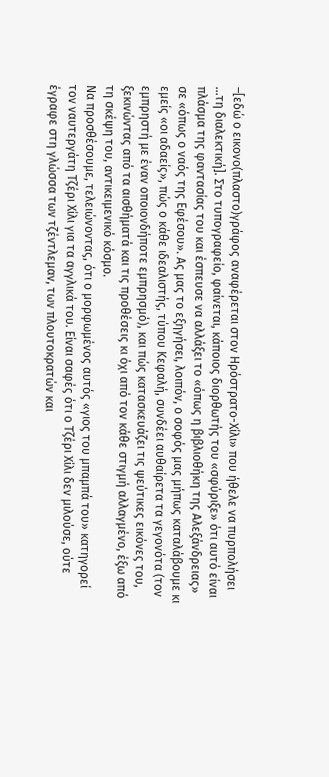–[εδώ ο εικονο(πλαστο)γράφος αναφέρεται στον Ηρόστρατο-Χίλι» που ήθελε να πυρπολήσει ...τη διαλεκτική]. Στο τυπογραφείο, φαίνεται, κάποιος διορθωτής του «σφύριξε» ότι αυτό είναι πλάσμα της φαντασίας του και έσπευσε να αλλάξει το «όπως η βιβλιοθήκη της Αλεξάνδρειας» σε «όπως ο ναός της Εφέσου». Ας μας το εξηγήσει, λοιπόν, ο σοφός μας μήπως καταλάβουμε κι εμείς «οι αδαείς», πώς ο κάθε ιδεαλιστής, τύπου Κεφαλή, συνδέει αυθαίρετα τα γεγονότα (τον εμπρηστή με έναν οποιονδήποτε εμπρησμό), και πώς κατασκευάζει τις ψεύτικες εικόνες του, ξεκινώντας από τα αισθήματά και τις προθέσεις κι όχι από τον κάθε στιγμή αλλαγμένο, έξω από τη σκέψη του, αντικειμενικό κόσμο.
Να προσθέσουμε, τελειώνοντας, ότι ο μορφωμένος αυτός «γιος του μπαμπά του» κατηγορεί τον ναυτεργάτη Τζέρι Χίλι για τα αγγλικά του. Είναι σαφές ότι ο Τζέρι Χίλι δεν μιλούσε, ούτε έγραφε στη γλώσσα των τζέντλεμαν, των πλουτοκρατών και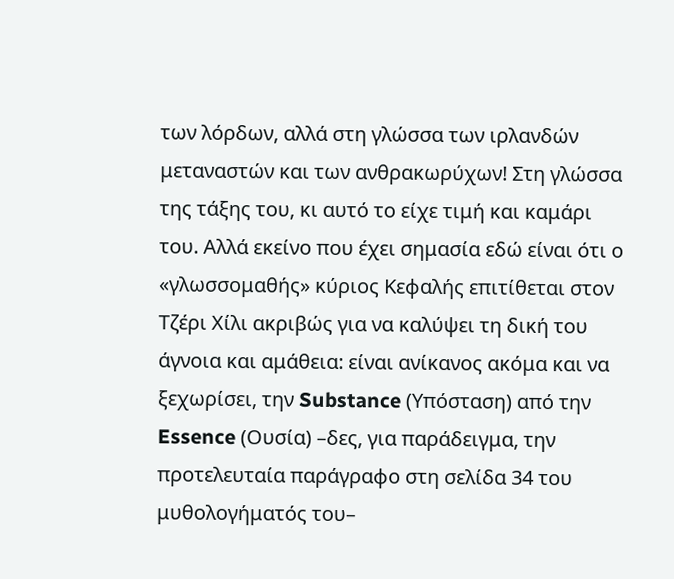των λόρδων, αλλά στη γλώσσα των ιρλανδών μεταναστών και των ανθρακωρύχων! Στη γλώσσα της τάξης του, κι αυτό το είχε τιμή και καμάρι του. Αλλά εκείνο που έχει σημασία εδώ είναι ότι ο «γλωσσομαθής» κύριος Κεφαλής επιτίθεται στον Τζέρι Χίλι ακριβώς για να καλύψει τη δική του άγνοια και αμάθεια: είναι ανίκανος ακόμα και να ξεχωρίσει, την Substance (Υπόσταση) από την Essence (Ουσία) –δες, για παράδειγμα, την προτελευταία παράγραφο στη σελίδα 34 του μυθολογήματός του–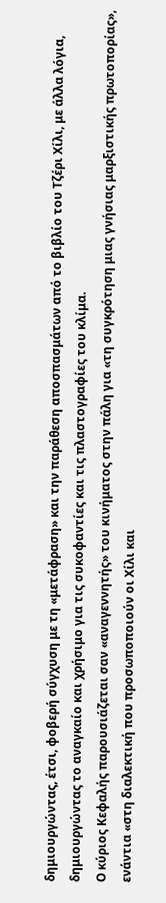δημιουργώντας, έτσι, φοβερή σύγχυση με τη «μετάφραση» και την παράθεση αποσπασμάτων από το βιβλίο του Τζέρι Χίλι, με άλλα λόγια, δημιουργώντας το αναγκαίο και χρήσιμο για τις συκοφαντίες και τις πλαστογραφίες του κλίμα.
Ο κύριος Κεφαλής παρουσιάζεται σαν «αναγεννητής» του κινήματος στην πάλη για «τη συγκρότηση μιας γνήσιας μαρξιστικής πρωτοπορίας», ενάντια «στη διαλεκτική που προσωποποιούν οι Χίλι και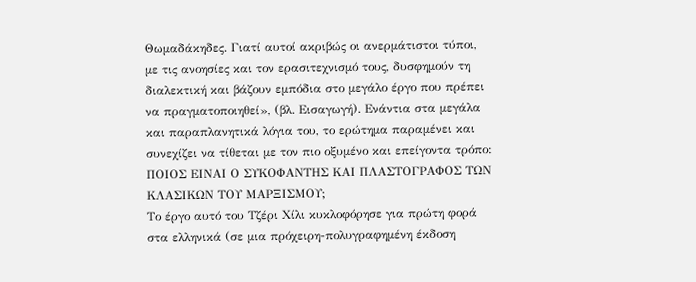Θωμαδάκηδες. Γιατί αυτοί ακριβώς οι ανερμάτιστοι τύποι, με τις ανοησίες και τον ερασιτεχνισμό τους, δυσφημούν τη διαλεκτική και βάζουν εμπόδια στο μεγάλο έργο που πρέπει να πραγματοποιηθεί», (βλ. Εισαγωγή). Ενάντια στα μεγάλα και παραπλανητικά λόγια του, το ερώτημα παραμένει και συνεχίζει να τίθεται με τον πιο οξυμένο και επείγοντα τρόπο: ΠΟΙΟΣ ΕΙΝΑΙ Ο ΣΥΚΟΦΑΝΤΗΣ ΚΑΙ ΠΛΑΣΤΟΓΡΑΦΟΣ ΤΩΝ ΚΛΑΣΙΚΩΝ ΤΟΥ ΜΑΡΞΙΣΜΟΥ;
Το έργο αυτό του Τζέρι Χίλι κυκλοφόρησε για πρώτη φορά στα ελληνικά (σε μια πρόχειρη-πολυγραφημένη έκδοση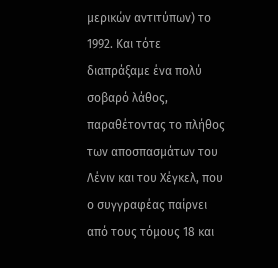μερικών αντιτύπων) το 1992. Και τότε διαπράξαμε ένα πολύ σοβαρό λάθος, παραθέτοντας το πλήθος των αποσπασμάτων του Λένιν και του Χέγκελ, που ο συγγραφέας παίρνει από τους τόμους 18 και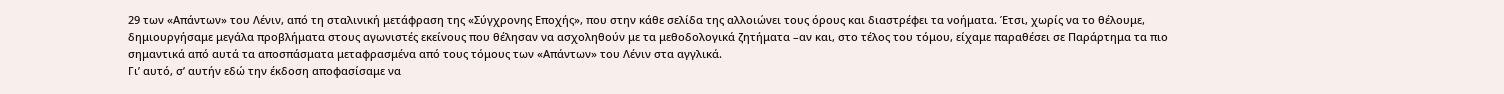29 των «Απάντων» του Λένιν, από τη σταλινική μετάφραση της «Σύγχρονης Εποχής», που στην κάθε σελίδα της αλλοιώνει τους όρους και διαστρέφει τα νοήματα. Έτσι, χωρίς να το θέλουμε, δημιουργήσαμε μεγάλα προβλήματα στους αγωνιστές εκείνους που θέλησαν να ασχοληθούν με τα μεθοδολογικά ζητήματα –αν και, στο τέλος του τόμου, είχαμε παραθέσει σε Παράρτημα τα πιο σημαντικά από αυτά τα αποσπάσματα μεταφρασμένα από τους τόμους των «Απάντων» του Λένιν στα αγγλικά.
Γι’ αυτό, σ’ αυτήν εδώ την έκδοση αποφασίσαμε να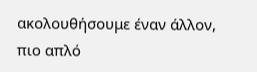ακολουθήσουμε έναν άλλον, πιο απλό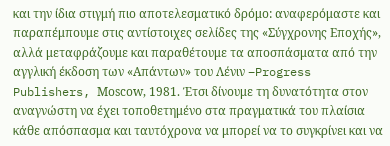και την ίδια στιγμή πιο αποτελεσματικό δρόμο: αναφερόμαστε και παραπέμπουμε στις αντίστοιχες σελίδες της «Σύγχρονης Εποχής», αλλά μεταφράζουμε και παραθέτουμε τα αποσπάσματα από την αγγλική έκδοση των «Απάντων» του Λένιν –Progress Publishers, Mοscοw, 1981. Έτσι δίνουμε τη δυνατότητα στον αναγνώστη να έχει τοποθετημένο στα πραγματικά του πλαίσια κάθε απόσπασμα και ταυτόχρονα να μπορεί να το συγκρίνει και να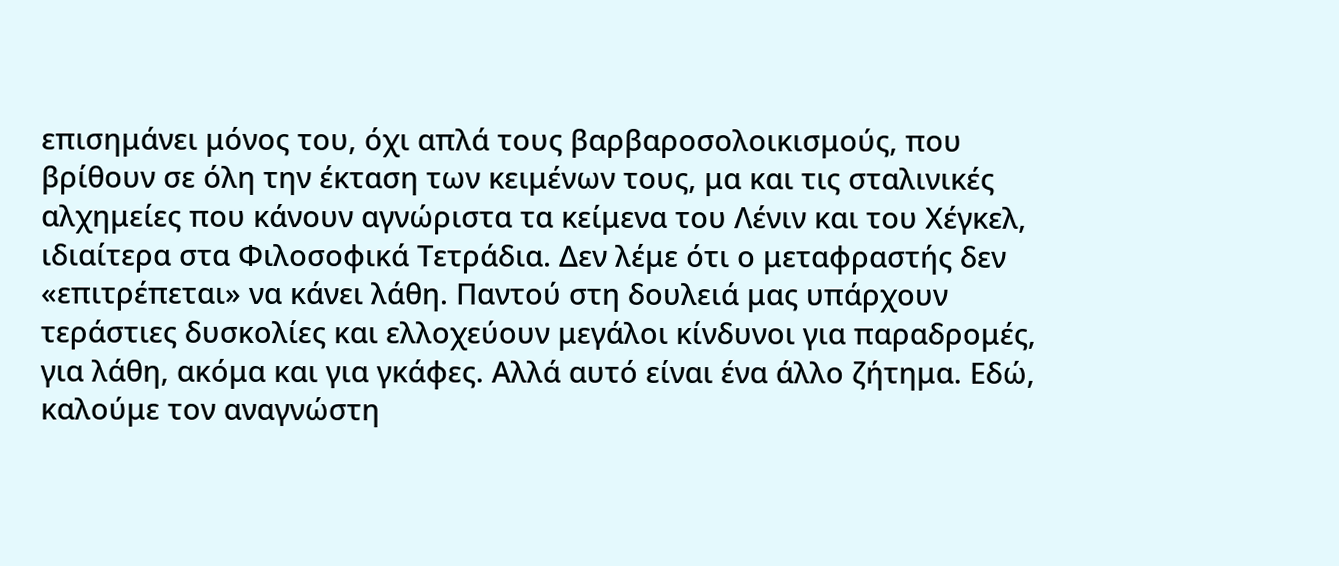επισημάνει μόνος του, όχι απλά τους βαρβαροσολοικισμούς, που βρίθουν σε όλη την έκταση των κειμένων τους, μα και τις σταλινικές αλχημείες που κάνουν αγνώριστα τα κείμενα του Λένιν και του Χέγκελ, ιδιαίτερα στα Φιλοσοφικά Τετράδια. Δεν λέμε ότι ο μεταφραστής δεν «επιτρέπεται» να κάνει λάθη. Παντού στη δουλειά μας υπάρχουν τεράστιες δυσκολίες και ελλοχεύουν μεγάλοι κίνδυνοι για παραδρομές, για λάθη, ακόμα και για γκάφες. Αλλά αυτό είναι ένα άλλο ζήτημα. Εδώ, καλούμε τον αναγνώστη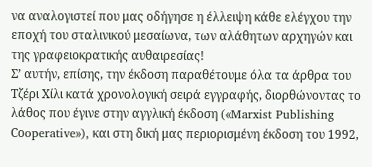να αναλογιστεί που μας οδήγησε η έλλειψη κάθε ελέγχου την εποχή του σταλινικού μεσαίωνα, των αλάθητων αρχηγών και της γραφειοκρατικής αυθαιρεσίας!
Σ’ αυτήν, επίσης, την έκδοση παραθέτουμε όλα τα άρθρα του Τζέρι Χίλι κατά χρονολογική σειρά εγγραφής, διορθώνοντας το λάθος που έγινε στην αγγλική έκδοση («Marxist Publishing Cοoperative»), και στη δική μας περιορισμένη έκδοση του 1992,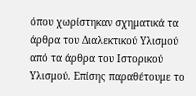όπου χωρίστηκαν σχηματικά τα άρθρα του Διαλεκτικού Υλισμού από τα άρθρα του Ιστορικού Υλισμού. Επίσης παραθέτουμε το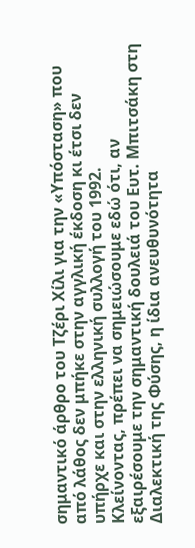σημαντικό άρθρο του Τζέρι Χίλι για την «Υπόσταση» που από λάθος δεν μπήκε στην αγγλική έκδοση κι έτσι δεν υπήρχε και στην ελληνική συλλογή του 1992.
Κλείνοντας, πρέπει να σημειώσουμε εδώ ότι, αν εξαιρέσουμε την σημαντική δουλειά του Ευτ. Μπιτσάκη στη Διαλεκτική της Φύσης, η ίδια ανευθυνότητα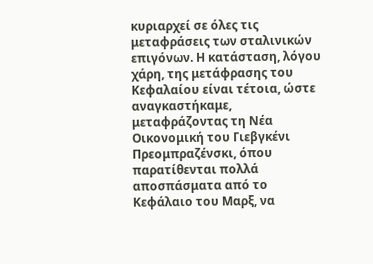κυριαρχεί σε όλες τις μεταφράσεις των σταλινικών επιγόνων. Η κατάσταση, λόγου χάρη, της μετάφρασης του Κεφαλαίου είναι τέτοια, ώστε αναγκαστήκαμε, μεταφράζοντας τη Νέα Οικονομική του Γιεβγκένι Πρεομπραζένσκι, όπου παρατίθενται πολλά αποσπάσματα από το Κεφάλαιο του Μαρξ, να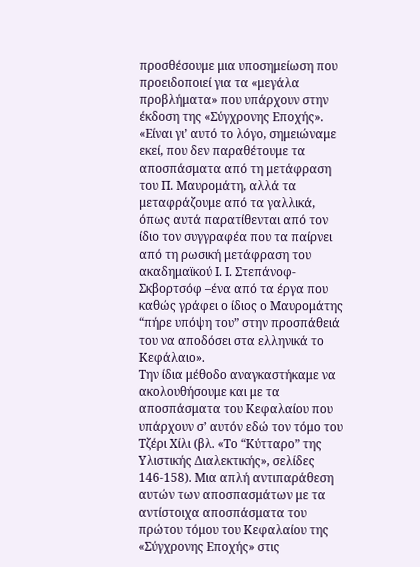προσθέσουμε μια υποσημείωση που προειδοποιεί για τα «μεγάλα προβλήματα» που υπάρχουν στην έκδοση της «Σύγχρονης Εποχής».
«Είναι γι’ αυτό το λόγο, σημειώναμε εκεί, που δεν παραθέτουμε τα αποσπάσματα από τη μετάφραση του Π. Μαυρομάτη, αλλά τα μεταφράζουμε από τα γαλλικά, όπως αυτά παρατίθενται από τον ίδιο τον συγγραφέα που τα παίρνει από τη ρωσική μετάφραση του ακαδημαϊκού Ι. Ι. Στεπάνοφ-Σκβορτσόφ –ένα από τα έργα που καθώς γράφει ο ίδιος ο Μαυρομάτης “πήρε υπόψη του” στην προσπάθειά του να αποδόσει στα ελληνικά το Κεφάλαιο».
Την ίδια μέθοδο αναγκαστήκαμε να ακολουθήσουμε και με τα αποσπάσματα του Κεφαλαίου που υπάρχουν σ’ αυτόν εδώ τον τόμο του Τζέρι Χίλι (βλ. «Το “Κύτταρο” της Υλιστικής Διαλεκτικής», σελίδες 146-158). Μια απλή αντιπαράθεση αυτών των αποσπασμάτων με τα αντίστοιχα αποσπάσματα του πρώτου τόμου του Κεφαλαίου της «Σύγχρονης Εποχής» στις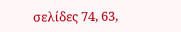σελίδες 74, 63,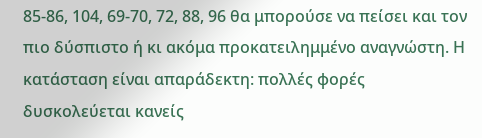85-86, 104, 69-70, 72, 88, 96 θα μπορούσε να πείσει και τον πιο δύσπιστο ή κι ακόμα προκατειλημμένο αναγνώστη. Η κατάσταση είναι απαράδεκτη: πολλές φορές δυσκολεύεται κανείς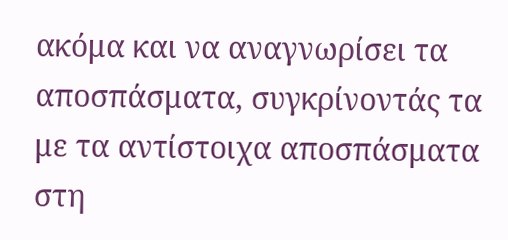ακόμα και να αναγνωρίσει τα αποσπάσματα, συγκρίνοντάς τα με τα αντίστοιχα αποσπάσματα στη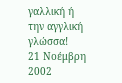γαλλική ή την αγγλική γλώσσα!
21 Νοέμβρη 2002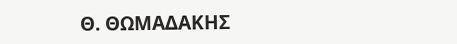Θ. ΘΩΜΑΔΑΚΗΣ